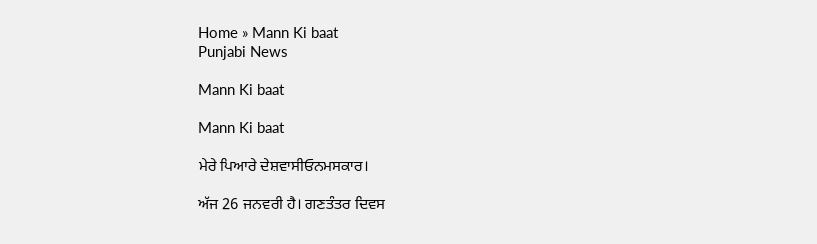Home » Mann Ki baat
Punjabi News

Mann Ki baat

Mann Ki baat

ਮੇਰੇ ਪਿਆਰੇ ਦੇਸ਼ਵਾਸੀਓਨਮਸਕਾਰ।

ਅੱਜ 26 ਜਨਵਰੀ ਹੈ। ਗਣਤੰਤਰ ਦਿਵਸ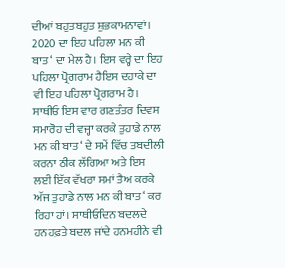ਦੀਆਂ ਬਹੁਤਬਹੁਤ ਸ਼ੁਭਕਾਮਨਾਵਾਂ। 2020 ਦਾ ਇਹ ਪਹਿਲਾ ਮਨ ਕੀ ਬਾਤ‘ ਦਾ ਮੇਲ ਹੈ। ਇਸ ਵਰ੍ਹੇ ਦਾ ਇਹ ਪਹਿਲਾ ਪ੍ਰੋਗਰਾਮ ਹੈਇਸ ਦਹਾਕੇ ਦਾ ਵੀ ਇਹ ਪਹਿਲਾ ਪ੍ਰੋਗਰਾਮ ਹੈ। ਸਾਥੀਓ ਇਸ ਵਾਰ ਗਣਤੰਤਰ ਦਿਵਸ ਸਮਾਰੋਹ ਦੀ ਵਜ੍ਹਾ ਕਰਕੇ ਤੁਹਾਡੇ ਨਾਲ ਮਨ ਕੀ ਬਾਤ‘ ਦੇ ਸਮੇਂ ਵਿੱਚ ਤਬਦੀਲੀ ਕਰਨਾ ਠੀਕ ਲੱਗਿਆ ਅਤੇ ਇਸ ਲਈ ਇੱਕ ਵੱਖਰਾ ਸਮਾਂ ਤੈਅ ਕਰਕੇ ਅੱਜ ਤੁਹਾਡੇ ਨਾਲ ਮਨ ਕੀ ਬਾਤ‘ ਕਰ ਰਿਹਾ ਹਾਂ। ਸਾਥੀਓਦਿਨ ਬਦਲਦੇ ਹਨਹਫ਼ਤੇ ਬਦਲ ਜਾਂਦੇ ਹਨਮਹੀਨੇ ਵੀ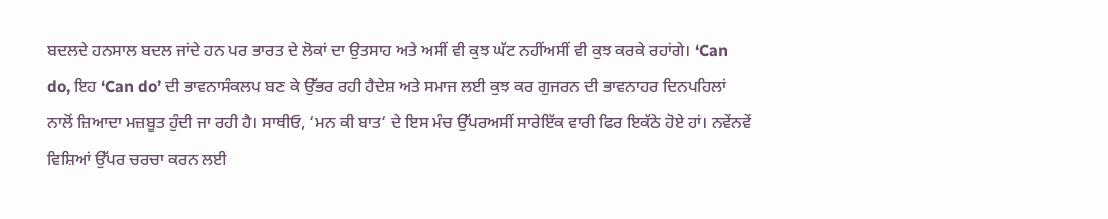ਬਦਲਦੇ ਹਨਸਾਲ ਬਦਲ ਜਾਂਦੇ ਹਨ ਪਰ ਭਾਰਤ ਦੇ ਲੋਕਾਂ ਦਾ ਉਤਸਾਹ ਅਤੇ ਅਸੀਂ ਵੀ ਕੁਝ ਘੱਟ ਨਹੀਂਅਸੀਂ ਵੀ ਕੁਝ ਕਰਕੇ ਰਹਾਂਗੇ। ‘Can do, ਇਹ ‘Can do’ ਦੀ ਭਾਵਨਾਸੰਕਲਪ ਬਣ ਕੇ ਉੱਭਰ ਰਹੀ ਹੈਦੇਸ਼ ਅਤੇ ਸਮਾਜ ਲਈ ਕੁਝ ਕਰ ਗੁਜਰਨ ਦੀ ਭਾਵਨਾਹਰ ਦਿਨਪਹਿਲਾਂ ਨਾਲੋਂ ਜ਼ਿਆਦਾ ਮਜ਼ਬੂਤ ਹੁੰਦੀ ਜਾ ਰਹੀ ਹੈ। ਸਾਥੀਓ, ‘ਮਨ ਕੀ ਬਾਤ‘ ਦੇ ਇਸ ਮੰਚ ਉੱਪਰਅਸੀਂ ਸਾਰੇਇੱਕ ਵਾਰੀ ਫਿਰ ਇਕੱਠੇ ਹੋਏ ਹਾਂ। ਨਵੇਂਨਵੇਂ ਵਿਸ਼ਿਆਂ ਉੱਪਰ ਚਰਚਾ ਕਰਨ ਲਈ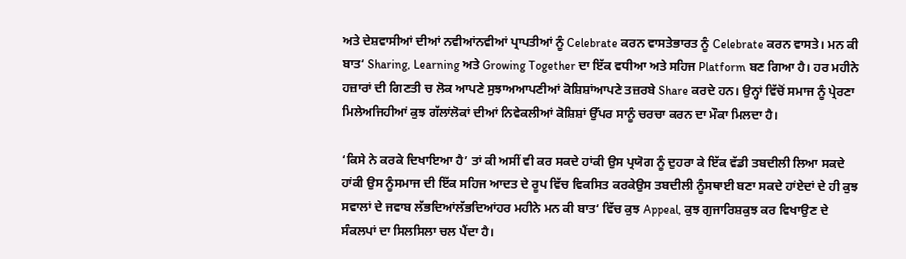ਅਤੇ ਦੇਸ਼ਵਾਸੀਆਂ ਦੀਆਂ ਨਵੀਆਂਨਵੀਆਂ ਪ੍ਰਾਪਤੀਆਂ ਨੂੰ Celebrate ਕਰਨ ਵਾਸਤੇਭਾਰਤ ਨੂੰ Celebrate ਕਰਨ ਵਾਸਤੇ। ਮਨ ਕੀ ਬਾਤ‘ Sharing, Learning ਅਤੇ Growing Together ਦਾ ਇੱਕ ਵਧੀਆ ਅਤੇ ਸਹਿਜ Platform ਬਣ ਗਿਆ ਹੈ। ਹਰ ਮਹੀਨੇ ਹਜ਼ਾਰਾਂ ਦੀ ਗਿਣਤੀ ਚ ਲੋਕ ਆਪਣੇ ਸੁਝਾਅਆਪਣੀਆਂ ਕੋਸ਼ਿਸ਼ਾਂਆਪਣੇ ਤਜ਼ਰਬੇ Share ਕਰਦੇ ਹਨ। ਉਨ੍ਹਾਂ ਵਿੱਚੋਂ ਸਮਾਜ ਨੂੰ ਪ੍ਰੇਰਣਾ ਮਿਲੇਅਜਿਹੀਆਂ ਕੁਝ ਗੱਲਾਂਲੋਕਾਂ ਦੀਆਂ ਨਿਵੇਕਲੀਆਂ ਕੋਸ਼ਿਸ਼ਾਂ ਉੱਪਰ ਸਾਨੂੰ ਚਰਚਾ ਕਰਨ ਦਾ ਮੌਕਾ ਮਿਲਦਾ ਹੈ।

‘ਕਿਸੇ ਨੇ ਕਰਕੇ ਦਿਖਾਇਆ ਹੈ’ ਤਾਂ ਕੀ ਅਸੀਂ ਵੀ ਕਰ ਸਕਦੇ ਹਾਂਕੀ ਉਸ ਪ੍ਰਯੋਗ ਨੂੰ ਦੁਹਰਾ ਕੇ ਇੱਕ ਵੱਡੀ ਤਬਦੀਲੀ ਲਿਆ ਸਕਦੇ ਹਾਂਕੀ ਉਸ ਨੂੰਸਮਾਜ ਦੀ ਇੱਕ ਸਹਿਜ ਆਦਤ ਦੇ ਰੂਪ ਵਿੱਚ ਵਿਕਸਿਤ ਕਰਕੇਉਸ ਤਬਦੀਲੀ ਨੂੰਸਥਾਈ ਬਣਾ ਸਕਦੇ ਹਾਂਏਦਾਂ ਦੇ ਹੀ ਕੁਝ ਸਵਾਲਾਂ ਦੇ ਜਵਾਬ ਲੱਭਦਿਆਂਲੱਭਦਿਆਂਹਰ ਮਹੀਨੇ ਮਨ ਕੀ ਬਾਤ‘ ਵਿੱਚ ਕੁਝ Appeal, ਕੁਝ ਗੁਜਾਰਿਸ਼ਕੁਝ ਕਰ ਵਿਖਾਉਣ ਦੇ ਸੰਕਲਪਾਂ ਦਾ ਸਿਲਸਿਲਾ ਚਲ ਪੈਂਦਾ ਹੈ।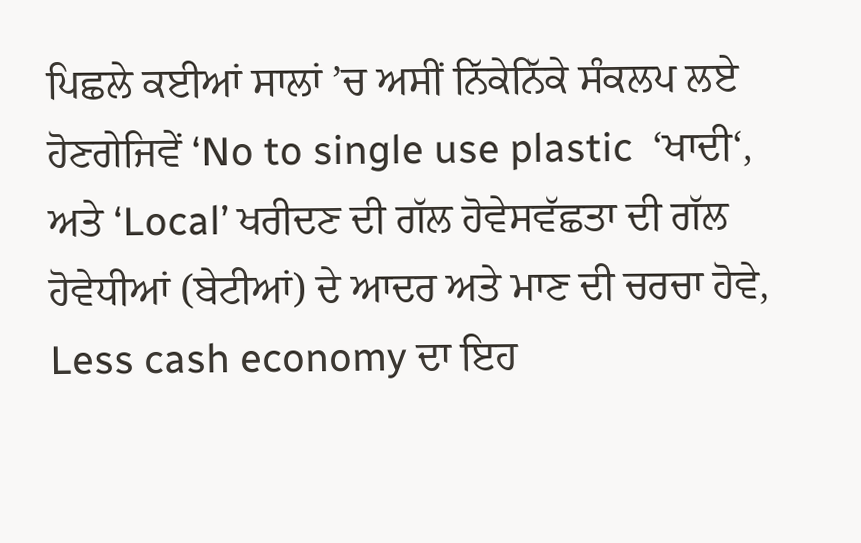ਪਿਛਲੇ ਕਈਆਂ ਸਾਲਾਂ ’ਚ ਅਸੀਂ ਨਿੱਕੇਨਿੱਕੇ ਸੰਕਲਪ ਲਏ ਹੋਣਗੇਜਿਵੇਂ ‘No to single use plastic  ‘ਖਾਦੀ‘, ਅਤੇ ‘Local’ ਖਰੀਦਣ ਦੀ ਗੱਲ ਹੋਵੇਸਵੱਛਤਾ ਦੀ ਗੱਲ ਹੋਵੇਧੀਆਂ (ਬੇਟੀਆਂ) ਦੇ ਆਦਰ ਅਤੇ ਮਾਣ ਦੀ ਚਰਚਾ ਹੋਵੇ, Less cash economy ਦਾ ਇਹ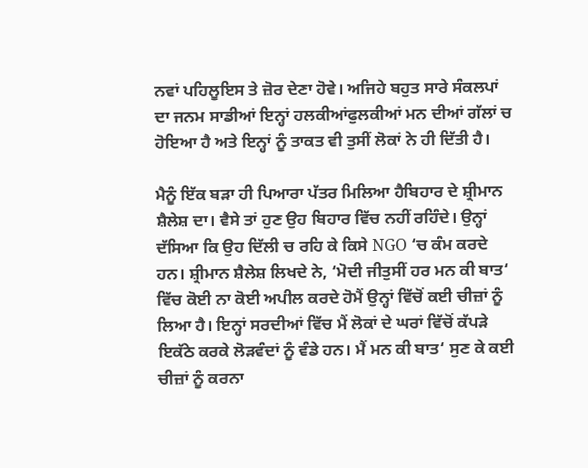ਨਵਾਂ ਪਹਿਲੂਇਸ ਤੇ ਜ਼ੋਰ ਦੇਣਾ ਹੋਵੇ। ਅਜਿਹੇ ਬਹੁਤ ਸਾਰੇ ਸੰਕਲਪਾਂ ਦਾ ਜਨਮ ਸਾਡੀਆਂ ਇਨ੍ਹਾਂ ਹਲਕੀਆਂਫੁਲਕੀਆਂ ਮਨ ਦੀਆਂ ਗੱਲਾਂ ਚ ਹੋਇਆ ਹੈ ਅਤੇ ਇਨ੍ਹਾਂ ਨੂੰ ਤਾਕਤ ਵੀ ਤੁਸੀਂ ਲੋਕਾਂ ਨੇ ਹੀ ਦਿੱਤੀ ਹੈ।

ਮੈਨੂੰ ਇੱਕ ਬੜਾ ਹੀ ਪਿਆਰਾ ਪੱਤਰ ਮਿਲਿਆ ਹੈਬਿਹਾਰ ਦੇ ਸ਼੍ਰੀਮਾਨ ਸ਼ੈਲੇਸ਼ ਦਾ। ਵੈਸੇ ਤਾਂ ਹੁਣ ਉਹ ਬਿਹਾਰ ਵਿੱਚ ਨਹੀਂ ਰਹਿੰਦੇ। ਉਨ੍ਹਾਂ ਦੱਸਿਆ ਕਿ ਉਹ ਦਿੱਲੀ ਚ ਰਹਿ ਕੇ ਕਿਸੇ NGO ‘ਚ ਕੰਮ ਕਰਦੇ ਹਨ। ਸ਼੍ਰੀਮਾਨ ਸ਼ੈਲੇਸ਼ ਲਿਖਦੇ ਨੇ, ‘ਮੋਦੀ ਜੀਤੁਸੀਂ ਹਰ ਮਨ ਕੀ ਬਾਤ‘ ਵਿੱਚ ਕੋਈ ਨਾ ਕੋਈ ਅਪੀਲ ਕਰਦੇ ਹੋਮੈਂ ਉਨ੍ਹਾਂ ਵਿੱਚੋਂ ਕਈ ਚੀਜ਼ਾਂ ਨੂੰ ਲਿਆ ਹੈ। ਇਨ੍ਹਾਂ ਸਰਦੀਆਂ ਵਿੱਚ ਮੈਂ ਲੋਕਾਂ ਦੇ ਘਰਾਂ ਵਿੱਚੋਂ ਕੱਪੜੇ ਇਕੱਠੇ ਕਰਕੇ ਲੋੜਵੰਦਾਂ ਨੂੰ ਵੰਡੇ ਹਨ। ਮੈਂ ਮਨ ਕੀ ਬਾਤ‘ ਸੁਣ ਕੇ ਕਈ ਚੀਜ਼ਾਂ ਨੂੰ ਕਰਨਾ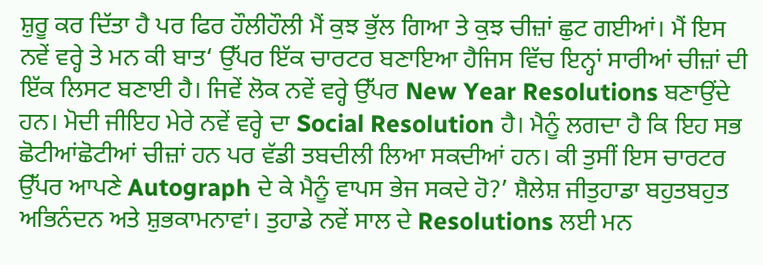ਸ਼ੁਰੂ ਕਰ ਦਿੱਤਾ ਹੈ ਪਰ ਫਿਰ ਹੌਲੀਹੌਲੀ ਮੈਂ ਕੁਝ ਭੁੱਲ ਗਿਆ ਤੇ ਕੁਝ ਚੀਜ਼ਾਂ ਛੁਟ ਗਈਆਂ। ਮੈਂ ਇਸ ਨਵੇਂ ਵਰ੍ਹੇ ਤੇ ਮਨ ਕੀ ਬਾਤ‘ ਉੱਪਰ ਇੱਕ ਚਾਰਟਰ ਬਣਾਇਆ ਹੈਜਿਸ ਵਿੱਚ ਇਨ੍ਹਾਂ ਸਾਰੀਆਂ ਚੀਜ਼ਾਂ ਦੀ ਇੱਕ ਲਿਸਟ ਬਣਾਈ ਹੈ। ਜਿਵੇਂ ਲੋਕ ਨਵੇਂ ਵਰ੍ਹੇ ਉੱਪਰ New Year Resolutions ਬਣਾਉਂਦੇ ਹਨ। ਮੋਦੀ ਜੀਇਹ ਮੇਰੇ ਨਵੇਂ ਵਰ੍ਹੇ ਦਾ Social Resolution ਹੈ। ਮੈਨੂੰ ਲਗਦਾ ਹੈ ਕਿ ਇਹ ਸਭ ਛੋਟੀਆਂਛੋਟੀਆਂ ਚੀਜ਼ਾਂ ਹਨ ਪਰ ਵੱਡੀ ਤਬਦੀਲੀ ਲਿਆ ਸਕਦੀਆਂ ਹਨ। ਕੀ ਤੁਸੀਂ ਇਸ ਚਾਰਟਰ ਉੱਪਰ ਆਪਣੇ Autograph ਦੇ ਕੇ ਮੈਨੂੰ ਵਾਪਸ ਭੇਜ ਸਕਦੇ ਹੋ?’ ਸ਼ੈਲੇਸ਼ ਜੀਤੁਹਾਡਾ ਬਹੁਤਬਹੁਤ ਅਭਿਨੰਦਨ ਅਤੇ ਸ਼ੁਭਕਾਮਨਾਵਾਂ। ਤੁਹਾਡੇ ਨਵੇਂ ਸਾਲ ਦੇ Resolutions ਲਈ ਮਨ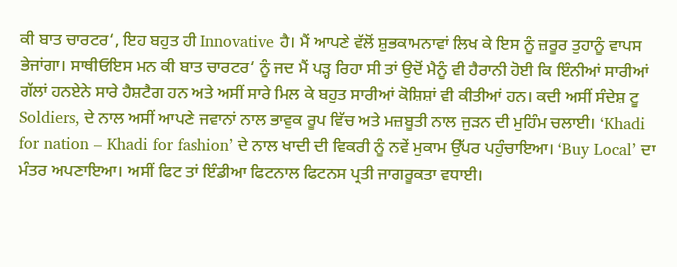ਕੀ ਬਾਤ ਚਾਰਟਰ‘, ਇਹ ਬਹੁਤ ਹੀ Innovative ਹੈ। ਮੈਂ ਆਪਣੇ ਵੱਲੋਂ ਸ਼ੁਭਕਾਮਨਾਵਾਂ ਲਿਖ ਕੇ ਇਸ ਨੂੰ ਜ਼ਰੂਰ ਤੁਹਾਨੂੰ ਵਾਪਸ ਭੇਜਾਂਗਾ। ਸਾਥੀਓਇਸ ਮਨ ਕੀ ਬਾਤ ਚਾਰਟਰ‘ ਨੂੰ ਜਦ ਮੈਂ ਪੜ੍ਹ ਰਿਹਾ ਸੀ ਤਾਂ ਉਦੋਂ ਮੈਨੂੰ ਵੀ ਹੈਰਾਨੀ ਹੋਈ ਕਿ ਇੰਨੀਆਂ ਸਾਰੀਆਂ ਗੱਲਾਂ ਹਨਏਨੇ ਸਾਰੇ ਹੈਸ਼ਟੈਗ ਹਨ ਅਤੇ ਅਸੀਂ ਸਾਰੇ ਮਿਲ ਕੇ ਬਹੁਤ ਸਾਰੀਆਂ ਕੋਸ਼ਿਸ਼ਾਂ ਵੀ ਕੀਤੀਆਂ ਹਨ। ਕਦੀ ਅਸੀਂ ਸੰਦੇਸ਼ ਟੂ Soldiers, ਦੇ ਨਾਲ ਅਸੀਂ ਆਪਣੇ ਜਵਾਨਾਂ ਨਾਲ ਭਾਵੁਕ ਰੂਪ ਵਿੱਚ ਅਤੇ ਮਜ਼ਬੂਤੀ ਨਾਲ ਜੁੜਨ ਦੀ ਮੁਹਿੰਮ ਚਲਾਈ। ‘Khadi for nation – Khadi for fashion’ ਦੇ ਨਾਲ ਖਾਦੀ ਦੀ ਵਿਕਰੀ ਨੂੰ ਨਵੇਂ ਮੁਕਾਮ ਉੱਪਰ ਪਹੁੰਚਾਇਆ। ‘Buy Local’ ਦਾ ਮੰਤਰ ਅਪਣਾਇਆ। ਅਸੀਂ ਫਿਟ ਤਾਂ ਇੰਡੀਆ ਫਿਟਨਾਲ ਫਿਟਨਸ ਪ੍ਰਤੀ ਜਾਗਰੂਕਤਾ ਵਧਾਈ।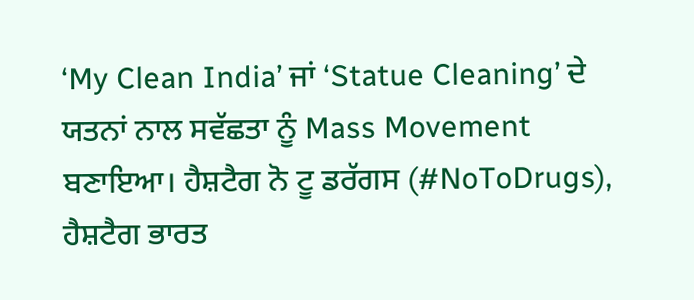‘My Clean India’ ਜਾਂ ‘Statue Cleaning’ ਦੇ ਯਤਨਾਂ ਨਾਲ ਸਵੱਛਤਾ ਨੂੰ Mass Movement ਬਣਾਇਆ। ਹੈਸ਼ਟੈਗ ਨੋ ਟੂ ਡਰੱਗਸ (#NoToDrugs), ਹੈਸ਼ਟੈਗ ਭਾਰਤ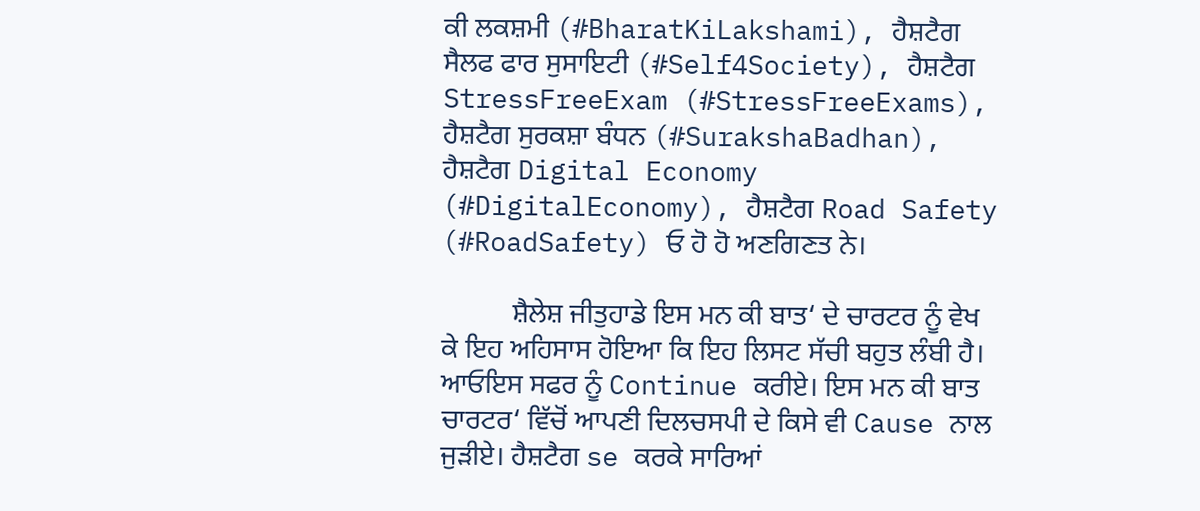ਕੀ ਲਕਸ਼ਮੀ (#BharatKiLakshami), ਹੈਸ਼ਟੈਗ ਸੈਲਫ ਫਾਰ ਸੁਸਾਇਟੀ (#Self4Society), ਹੈਸ਼ਟੈਗ StressFreeExam (#StressFreeExams), ਹੈਸ਼ਟੈਗ ਸੁਰਕਸ਼ਾ ਬੰਧਨ (#SurakshaBadhan), ਹੈਸ਼ਟੈਗ Digital Economy (#DigitalEconomy), ਹੈਸ਼ਟੈਗ Road Safety (#RoadSafety) ਓ ਹੋ ਹੋ ਅਣਗਿਣਤ ਨੇ।

          ਸ਼ੈਲੇਸ਼ ਜੀਤੁਹਾਡੇ ਇਸ ਮਨ ਕੀ ਬਾਤ‘ ਦੇ ਚਾਰਟਰ ਨੂੰ ਵੇਖ ਕੇ ਇਹ ਅਹਿਸਾਸ ਹੋਇਆ ਕਿ ਇਹ ਲਿਸਟ ਸੱਚੀ ਬਹੁਤ ਲੰਬੀ ਹੈ। ਆਓਇਸ ਸਫਰ ਨੂੰ Continue ਕਰੀਏ। ਇਸ ਮਨ ਕੀ ਬਾਤ ਚਾਰਟਰ‘ ਵਿੱਚੋਂ ਆਪਣੀ ਦਿਲਚਸਪੀ ਦੇ ਕਿਸੇ ਵੀ Cause ਨਾਲ ਜੁੜੀਏ। ਹੈਸ਼ਟੈਗ se ਕਰਕੇ ਸਾਰਿਆਂ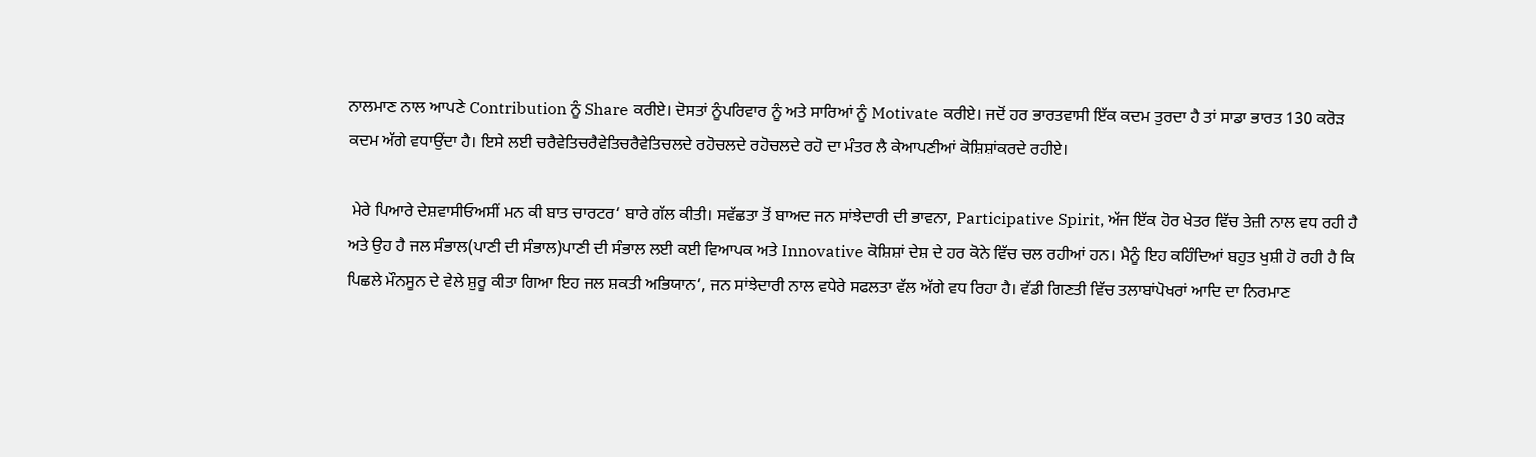ਨਾਲਮਾਣ ਨਾਲ ਆਪਣੇ Contribution ਨੂੰ Share ਕਰੀਏ। ਦੋਸਤਾਂ ਨੂੰਪਰਿਵਾਰ ਨੂੰ ਅਤੇ ਸਾਰਿਆਂ ਨੂੰ Motivate ਕਰੀਏ। ਜਦੋਂ ਹਰ ਭਾਰਤਵਾਸੀ ਇੱਕ ਕਦਮ ਤੁਰਦਾ ਹੈ ਤਾਂ ਸਾਡਾ ਭਾਰਤ 130 ਕਰੋੜ ਕਦਮ ਅੱਗੇ ਵਧਾਉਂਦਾ ਹੈ। ਇਸੇ ਲਈ ਚਰੈਵੇਤਿਚਰੈਵੇਤਿਚਰੈਵੇਤਿਚਲਦੇ ਰਹੋਚਲਦੇ ਰਹੋਚਲਦੇ ਰਹੋ ਦਾ ਮੰਤਰ ਲੈ ਕੇਆਪਣੀਆਂ ਕੋਸ਼ਿਸ਼ਾਂਕਰਦੇ ਰਹੀਏ।

 ਮੇਰੇ ਪਿਆਰੇ ਦੇਸ਼ਵਾਸੀਓਅਸੀਂ ਮਨ ਕੀ ਬਾਤ ਚਾਰਟਰ‘ ਬਾਰੇ ਗੱਲ ਕੀਤੀ। ਸਵੱਛਤਾ ਤੋਂ ਬਾਅਦ ਜਨ ਸਾਂਝੇਦਾਰੀ ਦੀ ਭਾਵਨਾ, Participative Spirit, ਅੱਜ ਇੱਕ ਹੋਰ ਖੇਤਰ ਵਿੱਚ ਤੇਜ਼ੀ ਨਾਲ ਵਧ ਰਹੀ ਹੈ ਅਤੇ ਉਹ ਹੈ ਜਲ ਸੰਭਾਲ(ਪਾਣੀ ਦੀ ਸੰਭਾਲ)ਪਾਣੀ ਦੀ ਸੰਭਾਲ ਲਈ ਕਈ ਵਿਆਪਕ ਅਤੇ Innovative ਕੋਸ਼ਿਸ਼ਾਂ ਦੇਸ਼ ਦੇ ਹਰ ਕੋਨੇ ਵਿੱਚ ਚਲ ਰਹੀਆਂ ਹਨ। ਮੈਨੂੰ ਇਹ ਕਹਿੰਦਿਆਂ ਬਹੁਤ ਖੁਸ਼ੀ ਹੋ ਰਹੀ ਹੈ ਕਿ ਪਿਛਲੇ ਮੌਨਸੂਨ ਦੇ ਵੇਲੇ ਸ਼ੁਰੂ ਕੀਤਾ ਗਿਆ ਇਹ ਜਲ ਸ਼ਕਤੀ ਅਭਿਯਾਨ‘, ਜਨ ਸਾਂਝੇਦਾਰੀ ਨਾਲ ਵਧੇਰੇ ਸਫਲਤਾ ਵੱਲ ਅੱਗੇ ਵਧ ਰਿਹਾ ਹੈ। ਵੱਡੀ ਗਿਣਤੀ ਵਿੱਚ ਤਲਾਬਾਂਪੋਖਰਾਂ ਆਦਿ ਦਾ ਨਿਰਮਾਣ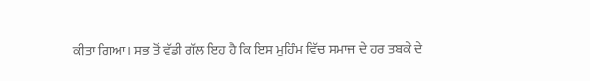ਕੀਤਾ ਗਿਆ। ਸਭ ਤੋਂ ਵੱਡੀ ਗੱਲ ਇਹ ਹੈ ਕਿ ਇਸ ਮੁਹਿੰਮ ਵਿੱਚ ਸਮਾਜ ਦੇ ਹਰ ਤਬਕੇ ਦੇ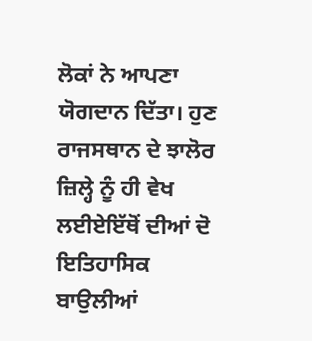ਲੋਕਾਂ ਨੇ ਆਪਣਾ ਯੋਗਦਾਨ ਦਿੱਤਾ। ਹੁਣ ਰਾਜਸਥਾਨ ਦੇ ਝਾਲੋਰ ਜ਼ਿਲ੍ਹੇ ਨੂੰ ਹੀ ਵੇਖ ਲਈਏਇੱਥੋਂ ਦੀਆਂ ਦੋ ਇਤਿਹਾਸਿਕ ਬਾਉਲੀਆਂ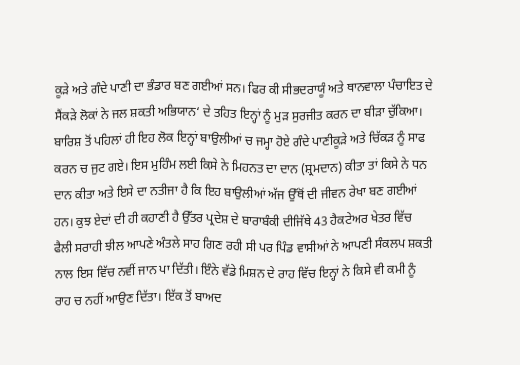ਕੂੜੇ ਅਤੇ ਗੰਦੇ ਪਾਣੀ ਦਾ ਭੰਡਾਰ ਬਣ ਗਈਆਂ ਸਨ। ਫਿਰ ਕੀ ਸੀਭਦਰਾਯੂੰ ਅਤੇ ਥਾਨਵਾਲਾ ਪੰਚਾਇਤ ਦੇ ਸੈਂਕੜੇ ਲੋਕਾਂ ਨੇ ਜਲ ਸ਼ਕਤੀ ਅਭਿਯਾਨ‘ ਦੇ ਤਹਿਤ ਇਨ੍ਹਾਂ ਨੂੰ ਮੁੜ ਸੁਰਜੀਤ ਕਰਨ ਦਾ ਬੀੜਾ ਚੁੱਕਿਆ। ਬਾਰਿਸ਼ ਤੋਂ ਪਹਿਲਾਂ ਹੀ ਇਹ ਲੋਕ ਇਨ੍ਹਾਂ ਬਾਉਲੀਆਂ ਚ ਜਮ੍ਹਾ ਹੋਏ ਗੰਦੇ ਪਾਣੀਕੂੜੇ ਅਤੇ ਚਿੱਕੜ ਨੂੰ ਸਾਫ ਕਰਨ ਚ ਜੁਟ ਗਏ। ਇਸ ਮੁਹਿੰਮ ਲਈ ਕਿਸੇ ਨੇ ਮਿਹਨਤ ਦਾ ਦਾਨ (ਸ਼੍ਰਮਦਾਨ) ਕੀਤਾ ਤਾਂ ਕਿਸੇ ਨੇ ਧਨ ਦਾਨ ਕੀਤਾ ਅਤੇ ਇਸੇ ਦਾ ਨਤੀਜਾ ਹੈ ਕਿ ਇਹ ਬਾਉਲੀਆਂ ਅੱਜ ਉੱਥੋਂ ਦੀ ਜੀਵਨ ਰੇਖਾ ਬਣ ਗਈਆਂ ਹਨ। ਕੁਝ ਏਦਾਂ ਦੀ ਹੀ ਕਹਾਣੀ ਹੈ ਉੱਤਰ ਪ੍ਰਦੇਸ਼ ਦੇ ਬਾਰਾਬੰਕੀ ਦੀਜਿੱਥੇ 43 ਹੈਕਟੇਅਰ ਖੇਤਰ ਵਿੱਚ ਫੈਲੀ ਸਰਾਹੀ ਝੀਲ ਆਪਣੇ ਅੰਤਲੇ ਸਾਹ ਗਿਣ ਰਹੀ ਸੀ ਪਰ ਪਿੰਡ ਵਾਸੀਆਂ ਨੇ ਆਪਣੀ ਸੰਕਲਪ ਸ਼ਕਤੀ ਨਾਲ ਇਸ ਵਿੱਚ ਨਵੀਂ ਜਾਨ ਪਾ ਦਿੱਤੀ। ਇੰਨੇ ਵੱਡੇ ਮਿਸ਼ਨ ਦੇ ਰਾਹ ਵਿੱਚ ਇਨ੍ਹਾਂ ਨੇ ਕਿਸੇ ਵੀ ਕਮੀ ਨੂੰ ਰਾਹ ਚ ਨਹੀਂ ਆਉਣ ਦਿੱਤਾ। ਇੱਕ ਤੋਂ ਬਾਅਦ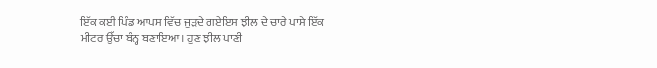ਇੱਕ ਕਈ ਪਿੰਡ ਆਪਸ ਵਿੱਚ ਜੁੜਦੇ ਗਏਇਸ ਝੀਲ ਦੇ ਚਾਰੇ ਪਾਸੇ ਇੱਕ ਮੀਟਰ ਉੱਚਾ ਬੰਨ੍ਹ ਬਣਾਇਆ। ਹੁਣ ਝੀਲ ਪਾਣੀ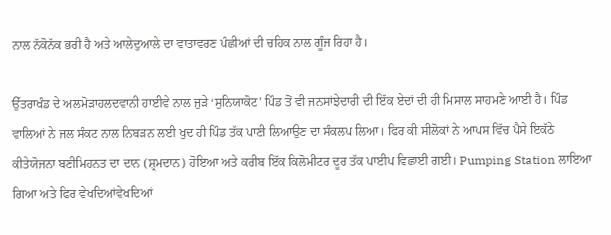ਨਾਲ ਨੱਕੋਨੱਕ ਭਰੀ ਹੈ ਅਤੇ ਆਲੇਦੁਆਲੇ ਦਾ ਵਾਤਾਵਰਣ ਪੰਛੀਆਂ ਦੀ ਚਹਿਕ ਨਾਲ ਗੂੰਜ ਰਿਹਾ ਹੈ।

ਉੱਤਰਾਖੰਡ ਦੇ ਅਲਮੋੜਾਹਲਦਵਾਨੀ ਹਾਈਵੇ ਨਾਲ ਜੁੜੇ ‘ਸੁਨਿਯਾਕੋਟ’ ਪਿੰਡ ਤੋਂ ਵੀ ਜਨਸਾਂਝੇਦਾਰੀ ਦੀ ਇੱਕ ਏਦਾਂ ਦੀ ਹੀ ਮਿਸਾਲ ਸਾਹਮਣੇ ਆਈ ਹੈ। ਪਿੰਡ ਵਾਲਿਆਂ ਨੇ ਜਲ ਸੰਕਟ ਨਾਲ ਨਿਬੜਨ ਲਈ ਖੁਦ ਹੀ ਪਿੰਡ ਤੱਕ ਪਾਣੀ ਲਿਆਉਣ ਦਾ ਸੰਕਲਪ ਲਿਆ। ਫਿਰ ਕੀ ਸੀਲੋਕਾਂ ਨੇ ਆਪਸ ਵਿੱਚ ਪੈਸੇ ਇਕੱਠੇ ਕੀਤੇਯੋਜਨਾ ਬਣੀਮਿਹਨਤ ਦਾ ਦਾਨ (ਸ਼੍ਰਮਦਾਨ) ਹੋਇਆ ਅਤੇ ਕਰੀਬ ਇੱਕ ਕਿਲੋਮੀਟਰ ਦੂਰ ਤੱਕ ਪਾਈਪ ਵਿਛਾਈ ਗਈ। Pumping Station ਲਾਇਆ ਗਿਆ ਅਤੇ ਫਿਰ ਵੇਖਦਿਆਂਵੇਖਦਿਆਂ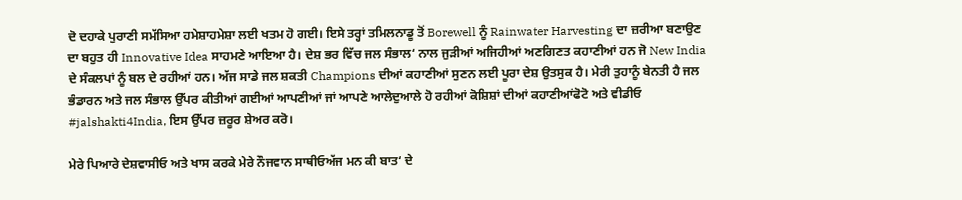ਦੋ ਦਹਾਕੇ ਪੁਰਾਣੀ ਸਮੱਸਿਆ ਹਮੇਸ਼ਾਹਮੇਸ਼ਾ ਲਈ ਖਤਮ ਹੋ ਗਈ। ਇਸੇ ਤਰ੍ਹਾਂ ਤਮਿਲਨਾਡੂ ਤੋਂ Borewell ਨੂੰ Rainwater Harvesting ਦਾ ਜ਼ਰੀਆ ਬਣਾਉਣ ਦਾ ਬਹੁਤ ਹੀ Innovative Idea ਸਾਹਮਣੇ ਆਇਆ ਹੈ। ਦੇਸ਼ ਭਰ ਵਿੱਚ ਜਲ ਸੰਭਾਲ‘ ਨਾਲ ਜੁੜੀਆਂ ਅਜਿਹੀਆਂ ਅਣਗਿਣਤ ਕਹਾਣੀਆਂ ਹਨ ਜੋ New India ਦੇ ਸੰਕਲਪਾਂ ਨੂੰ ਬਲ ਦੇ ਰਹੀਆਂ ਹਨ। ਅੱਜ ਸਾਡੇ ਜਲ ਸ਼ਕਤੀ Champions ਦੀਆਂ ਕਹਾਣੀਆਂ ਸੁਣਨ ਲਈ ਪੂਰਾ ਦੇਸ਼ ਉਤਸੁਕ ਹੈ। ਮੇਰੀ ਤੁਹਾਨੂੰ ਬੇਨਤੀ ਹੈ ਜਲ ਭੰਡਾਰਨ ਅਤੇ ਜਲ ਸੰਭਾਲ ਉੱਪਰ ਕੀਤੀਆਂ ਗਈਆਂ ਆਪਣੀਆਂ ਜਾਂ ਆਪਣੇ ਆਲੇਦੁਆਲੇ ਹੋ ਰਹੀਆਂ ਕੋਸ਼ਿਸ਼ਾਂ ਦੀਆਂ ਕਹਾਣੀਆਂਫੋਟੋ ਅਤੇ ਵੀਡੀਓ #jalshakti4India, ਇਸ ਉੱਪਰ ਜ਼ਰੂਰ ਸ਼ੇਅਰ ਕਰੋ।

ਮੇਰੇ ਪਿਆਰੇ ਦੇਸ਼ਵਾਸੀਓ ਅਤੇ ਖਾਸ ਕਰਕੇ ਮੇਰੇ ਨੌਜਵਾਨ ਸਾਥੀਓਅੱਜ ਮਨ ਕੀ ਬਾਤ‘ ਦੇ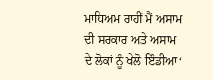ਮਾਧਿਅਮ ਰਾਹੀਂ ਮੈਂ ਅਸਾਮ ਦੀ ਸਰਕਾਰ ਅਤੇ ਅਸਾਮ ਦੇ ਲੋਕਾਂ ਨੂੰ ਖੇਲੋ ਇੰਡੀਆ‘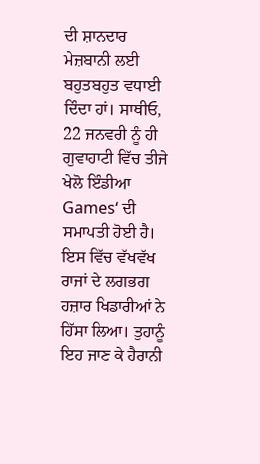ਦੀ ਸ਼ਾਨਦਾਰ ਮੇਜ਼ਬਾਨੀ ਲਈ ਬਹੁਤਬਹੁਤ ਵਧਾਈ ਦਿੰਦਾ ਹਾਂ। ਸਾਥੀਓ, 22 ਜਨਵਰੀ ਨੂੰ ਹੀ ਗੁਵਾਹਾਟੀ ਵਿੱਚ ਤੀਜੇ ਖੇਲੋ ਇੰਡੀਆ Games‘ ਦੀ ਸਮਾਪਤੀ ਹੋਈ ਹੈ। ਇਸ ਵਿੱਚ ਵੱਖਵੱਖ ਰਾਜਾਂ ਦੇ ਲਗਭਗ ਹਜ਼ਾਰ ਖਿਡਾਰੀਆਂ ਨੇ ਹਿੱਸਾ ਲਿਆ। ਤੁਹਾਨੂੰ ਇਹ ਜਾਣ ਕੇ ਹੈਰਾਨੀ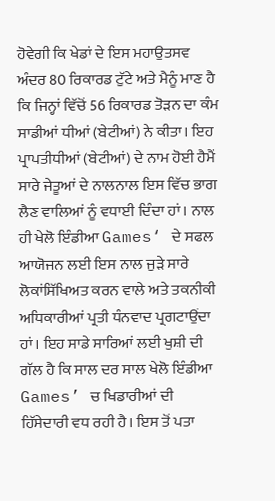ਹੋਵੇਗੀ ਕਿ ਖੇਡਾਂ ਦੇ ਇਸ ਮਹਾਉਤਸਵ ਅੰਦਰ 80 ਰਿਕਾਰਡ ਟੁੱਟੇ ਅਤੇ ਮੈਨੂੰ ਮਾਣ ਹੈ ਕਿ ਜਿਨ੍ਹਾਂ ਵਿੱਚੋਂ 56 ਰਿਕਾਰਡ ਤੋੜਨ ਦਾ ਕੰਮ ਸਾਡੀਆਂ ਧੀਆਂ (ਬੇਟੀਆਂ) ਨੇ ਕੀਤਾ। ਇਹ ਪ੍ਰਾਪਤੀਧੀਆਂ (ਬੇਟੀਆਂ) ਦੇ ਨਾਮ ਹੋਈ ਹੈਮੈਂ ਸਾਰੇ ਜੇਤੂਆਂ ਦੇ ਨਾਲਨਾਲ ਇਸ ਵਿੱਚ ਭਾਗ ਲੈਣ ਵਾਲਿਆਂ ਨੂੰ ਵਧਾਈ ਦਿੰਦਾ ਹਾਂ। ਨਾਲ ਹੀ ਖੇਲੋ ਇੰਡੀਆ Games‘ ਦੇ ਸਫਲ ਆਯੋਜਨ ਲਈ ਇਸ ਨਾਲ ਜੁੜੇ ਸਾਰੇ ਲੋਕਾਂਸਿੱਖਿਅਤ ਕਰਨ ਵਾਲੇ ਅਤੇ ਤਕਨੀਕੀ ਅਧਿਕਾਰੀਆਂ ਪ੍ਰਤੀ ਧੰਨਵਾਦ ਪ੍ਰਗਟਾਉਂਦਾ ਹਾਂ। ਇਹ ਸਾਡੇ ਸਾਰਿਆਂ ਲਈ ਖੁਸ਼ੀ ਦੀ ਗੱਲ ਹੈ ਕਿ ਸਾਲ ਦਰ ਸਾਲ ਖੇਲੋ ਇੰਡੀਆ Games’ ਚ ਖਿਡਾਰੀਆਂ ਦੀ ਹਿੱਸੇਦਾਰੀ ਵਧ ਰਹੀ ਹੈ। ਇਸ ਤੋਂ ਪਤਾ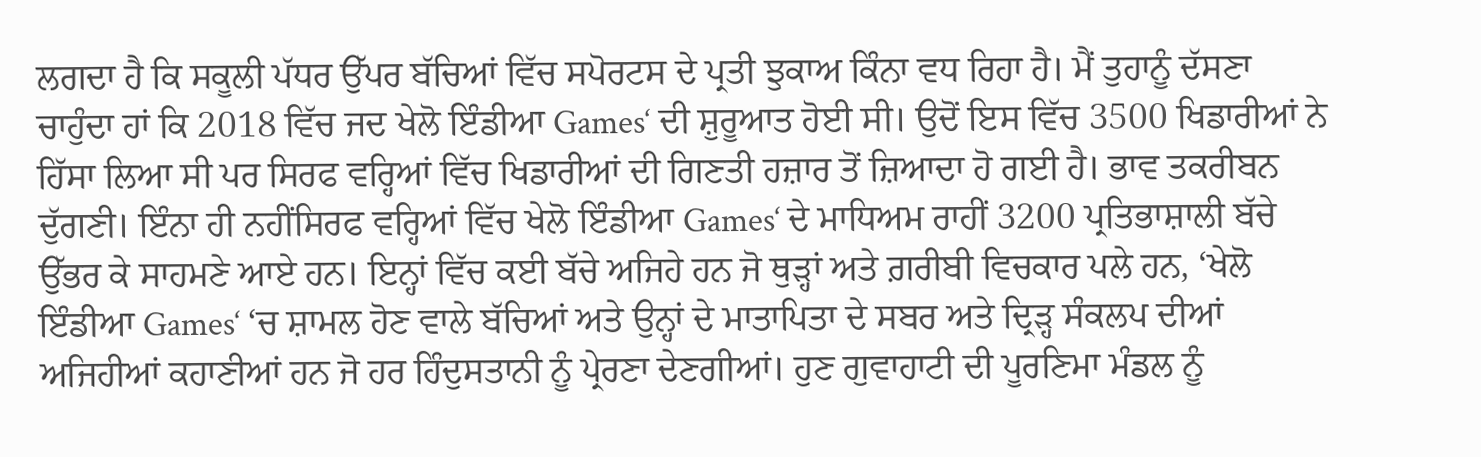ਲਗਦਾ ਹੈ ਕਿ ਸਕੂਲੀ ਪੱਧਰ ਉੱਪਰ ਬੱਚਿਆਂ ਵਿੱਚ ਸਪੋਰਟਸ ਦੇ ਪ੍ਰਤੀ ਝੁਕਾਅ ਕਿੰਨਾ ਵਧ ਰਿਹਾ ਹੈ। ਮੈਂ ਤੁਹਾਨੂੰ ਦੱਸਣਾ ਚਾਹੁੰਦਾ ਹਾਂ ਕਿ 2018 ਵਿੱਚ ਜਦ ਖੇਲੋ ਇੰਡੀਆ Games‘ ਦੀ ਸ਼ੁਰੂਆਤ ਹੋਈ ਸੀ। ਉਦੋਂ ਇਸ ਵਿੱਚ 3500 ਖਿਡਾਰੀਆਂ ਨੇ ਹਿੱਸਾ ਲਿਆ ਸੀ ਪਰ ਸਿਰਫ ਵਰ੍ਹਿਆਂ ਵਿੱਚ ਖਿਡਾਰੀਆਂ ਦੀ ਗਿਣਤੀ ਹਜ਼ਾਰ ਤੋਂ ਜ਼ਿਆਦਾ ਹੋ ਗਈ ਹੈ। ਭਾਵ ਤਕਰੀਬਨ ਦੁੱਗਣੀ। ਇੰਨਾ ਹੀ ਨਹੀਂਸਿਰਫ ਵਰ੍ਹਿਆਂ ਵਿੱਚ ਖੇਲੋ ਇੰਡੀਆ Games‘ ਦੇ ਮਾਧਿਅਮ ਰਾਹੀਂ 3200 ਪ੍ਰਤਿਭਾਸ਼ਾਲੀ ਬੱਚੇ ਉੱਭਰ ਕੇ ਸਾਹਮਣੇ ਆਏ ਹਨ। ਇਨ੍ਹਾਂ ਵਿੱਚ ਕਈ ਬੱਚੇ ਅਜਿਹੇ ਹਨ ਜੋ ਥੁੜ੍ਹਾਂ ਅਤੇ ਗ਼ਰੀਬੀ ਵਿਚਕਾਰ ਪਲੇ ਹਨ, ‘ਖੇਲੋ ਇੰਡੀਆ Games‘ ‘ਚ ਸ਼ਾਮਲ ਹੋਣ ਵਾਲੇ ਬੱਚਿਆਂ ਅਤੇ ਉਨ੍ਹਾਂ ਦੇ ਮਾਤਾਪਿਤਾ ਦੇ ਸਬਰ ਅਤੇ ਦ੍ਰਿੜ੍ਹ ਸੰਕਲਪ ਦੀਆਂ ਅਜਿਹੀਆਂ ਕਹਾਣੀਆਂ ਹਨ ਜੋ ਹਰ ਹਿੰਦੁਸਤਾਨੀ ਨੂੰ ਪ੍ਰੇਰਣਾ ਦੇਣਗੀਆਂ। ਹੁਣ ਗੁਵਾਹਾਟੀ ਦੀ ਪੂਰਣਿਮਾ ਮੰਡਲ ਨੂੰ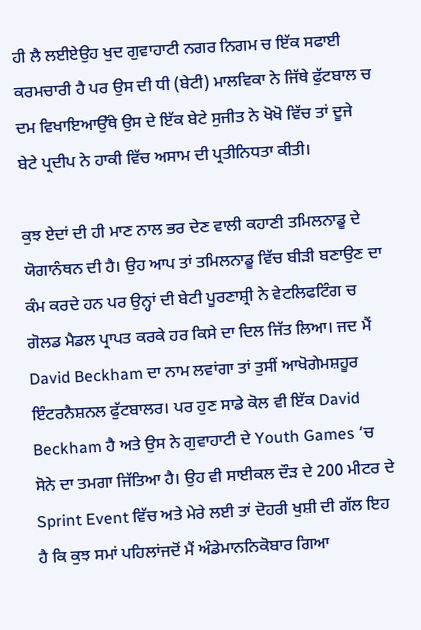ਹੀ ਲੈ ਲਈਏਉਹ ਖੁਦ ਗੁਵਾਹਾਟੀ ਨਗਰ ਨਿਗਮ ਚ ਇੱਕ ਸਫਾਈ ਕਰਮਚਾਰੀ ਹੈ ਪਰ ਉਸ ਦੀ ਧੀ (ਬੇਟੀ) ਮਾਲਵਿਕਾ ਨੇ ਜਿੱਥੇ ਫੁੱਟਬਾਲ ਚ ਦਮ ਵਿਖਾਇਆਉੱਥੇ ਉਸ ਦੇ ਇੱਕ ਬੇਟੇ ਸੁਜੀਤ ਨੇ ਖੋਖੋ ਵਿੱਚ ਤਾਂ ਦੂਜੇ ਬੇਟੇ ਪ੍ਰਦੀਪ ਨੇ ਹਾਕੀ ਵਿੱਚ ਅਸਾਮ ਦੀ ਪ੍ਰਤੀਨਿਧਤਾ ਕੀਤੀ।

ਕੁਝ ਏਦਾਂ ਦੀ ਹੀ ਮਾਣ ਨਾਲ ਭਰ ਦੇਣ ਵਾਲੀ ਕਹਾਣੀ ਤਮਿਲਨਾਡੂ ਦੇ ਯੋਗਾਨੰਥਨ ਦੀ ਹੈ। ਉਹ ਆਪ ਤਾਂ ਤਮਿਲਨਾਡੂ ਵਿੱਚ ਬੀੜੀ ਬਣਾਉਣ ਦਾ ਕੰਮ ਕਰਦੇ ਹਨ ਪਰ ਉਨ੍ਹਾਂ ਦੀ ਬੇਟੀ ਪੂਰਣਾਸ਼੍ਰੀ ਨੇ ਵੇਟਲਿਫਟਿੰਗ ਚ ਗੋਲਡ ਮੈਡਲ ਪ੍ਰਾਪਤ ਕਰਕੇ ਹਰ ਕਿਸੇ ਦਾ ਦਿਲ ਜਿੱਤ ਲਿਆ। ਜਦ ਮੈਂ David Beckham ਦਾ ਨਾਮ ਲਵਾਂਗਾ ਤਾਂ ਤੁਸੀਂ ਆਖੋਗੇਮਸ਼ਹੂਰ ਇੰਟਰਨੈਸ਼ਨਲ ਫੁੱਟਬਾਲਰ। ਪਰ ਹੁਣ ਸਾਡੇ ਕੋਲ ਵੀ ਇੱਕ David Beckham ਹੈ ਅਤੇ ਉਸ ਨੇ ਗੁਵਾਹਾਟੀ ਦੇ Youth Games ‘ਚ ਸੋਨੇ ਦਾ ਤਮਗਾ ਜਿੱਤਿਆ ਹੈ। ਉਹ ਵੀ ਸਾਈਕਲ ਦੌੜ ਦੇ 200 ਮੀਟਰ ਦੇ Sprint Event ਵਿੱਚ ਅਤੇ ਮੇਰੇ ਲਈ ਤਾਂ ਦੋਹਰੀ ਖੁਸ਼ੀ ਦੀ ਗੱਲ ਇਹ ਹੈ ਕਿ ਕੁਝ ਸਮਾਂ ਪਹਿਲਾਂਜਦੋਂ ਮੈਂ ਅੰਡੇਮਾਨਨਿਕੋਬਾਰ ਗਿਆ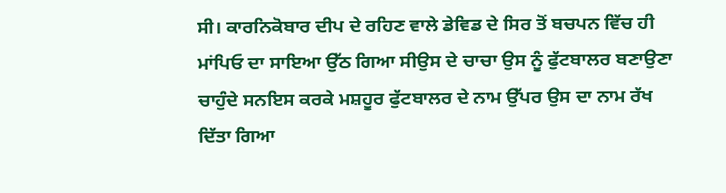ਸੀ। ਕਾਰਨਿਕੋਬਾਰ ਦੀਪ ਦੇ ਰਹਿਣ ਵਾਲੇ ਡੇਵਿਡ ਦੇ ਸਿਰ ਤੋਂ ਬਚਪਨ ਵਿੱਚ ਹੀ ਮਾਂਪਿਓ ਦਾ ਸਾਇਆ ਉੱਠ ਗਿਆ ਸੀਉਸ ਦੇ ਚਾਚਾ ਉਸ ਨੂੰ ਫੁੱਟਬਾਲਰ ਬਣਾਉਣਾ ਚਾਹੁੰਦੇ ਸਨਇਸ ਕਰਕੇ ਮਸ਼ਹੂਰ ਫੁੱਟਬਾਲਰ ਦੇ ਨਾਮ ਉੱਪਰ ਉਸ ਦਾ ਨਾਮ ਰੱਖ ਦਿੱਤਾ ਗਿਆ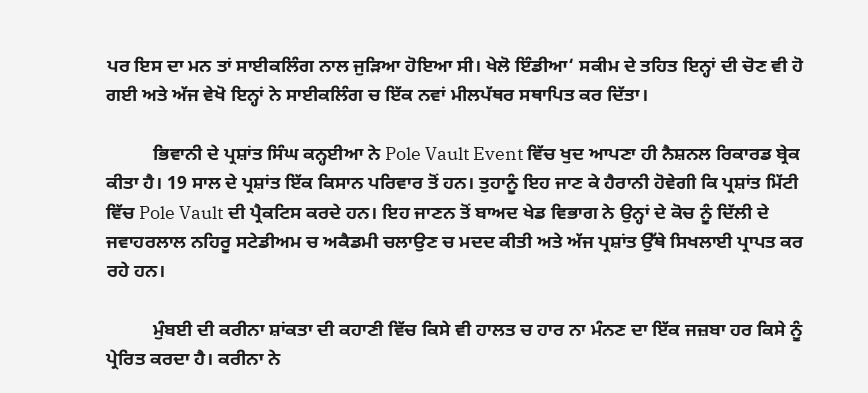ਪਰ ਇਸ ਦਾ ਮਨ ਤਾਂ ਸਾਈਕਲਿੰਗ ਨਾਲ ਜੁੜਿਆ ਹੋਇਆ ਸੀ। ਖੇਲੋ ਇੰਡੀਆ‘ ਸਕੀਮ ਦੇ ਤਹਿਤ ਇਨ੍ਹਾਂ ਦੀ ਚੋਣ ਵੀ ਹੋ ਗਈ ਅਤੇ ਅੱਜ ਵੇਖੋ ਇਨ੍ਹਾਂ ਨੇ ਸਾਈਕਲਿੰਗ ਚ ਇੱਕ ਨਵਾਂ ਮੀਲਪੱਥਰ ਸਥਾਪਿਤ ਕਰ ਦਿੱਤਾ।

          ਭਿਵਾਨੀ ਦੇ ਪ੍ਰਸ਼ਾਂਤ ਸਿੰਘ ਕਨ੍ਹਈਆ ਨੇ Pole Vault Event ਵਿੱਚ ਖੁਦ ਆਪਣਾ ਹੀ ਨੈਸ਼ਨਲ ਰਿਕਾਰਡ ਬ੍ਰੇਕ ਕੀਤਾ ਹੈ। 19 ਸਾਲ ਦੇ ਪ੍ਰਸ਼ਾਂਤ ਇੱਕ ਕਿਸਾਨ ਪਰਿਵਾਰ ਤੋਂ ਹਨ। ਤੁਹਾਨੂੰ ਇਹ ਜਾਣ ਕੇ ਹੈਰਾਨੀ ਹੋਵੇਗੀ ਕਿ ਪ੍ਰਸ਼ਾਂਤ ਮਿੱਟੀ ਵਿੱਚ Pole Vault ਦੀ ਪ੍ਰੈਕਟਿਸ ਕਰਦੇ ਹਨ। ਇਹ ਜਾਣਨ ਤੋਂ ਬਾਅਦ ਖੇਡ ਵਿਭਾਗ ਨੇ ਉਨ੍ਹਾਂ ਦੇ ਕੋਚ ਨੂੰ ਦਿੱਲੀ ਦੇ ਜਵਾਹਰਲਾਲ ਨਹਿਰੂ ਸਟੇਡੀਅਮ ਚ ਅਕੈਡਮੀ ਚਲਾਉਣ ਚ ਮਦਦ ਕੀਤੀ ਅਤੇ ਅੱਜ ਪ੍ਰਸ਼ਾਂਤ ਉੱਥੇ ਸਿਖਲਾਈ ਪ੍ਰਾਪਤ ਕਰ ਰਹੇ ਹਨ।

          ਮੁੰਬਈ ਦੀ ਕਰੀਨਾ ਸ਼ਾਂਕਤਾ ਦੀ ਕਹਾਣੀ ਵਿੱਚ ਕਿਸੇ ਵੀ ਹਾਲਤ ਚ ਹਾਰ ਨਾ ਮੰਨਣ ਦਾ ਇੱਕ ਜਜ਼ਬਾ ਹਰ ਕਿਸੇ ਨੂੰ ਪ੍ਰੇਰਿਤ ਕਰਦਾ ਹੈ। ਕਰੀਨਾ ਨੇ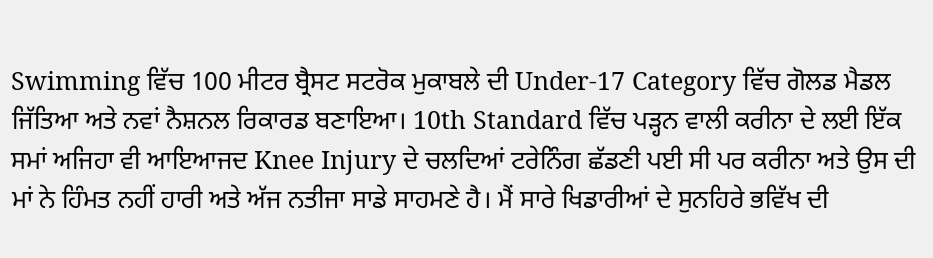Swimming ਵਿੱਚ 100 ਮੀਟਰ ਬ੍ਰੈਸਟ ਸਟਰੋਕ ਮੁਕਾਬਲੇ ਦੀ Under-17 Category ਵਿੱਚ ਗੋਲਡ ਮੈਡਲ ਜਿੱਤਿਆ ਅਤੇ ਨਵਾਂ ਨੈਸ਼ਨਲ ਰਿਕਾਰਡ ਬਣਾਇਆ। 10th Standard ਵਿੱਚ ਪੜ੍ਹਨ ਵਾਲੀ ਕਰੀਨਾ ਦੇ ਲਈ ਇੱਕ ਸਮਾਂ ਅਜਿਹਾ ਵੀ ਆਇਆਜਦ Knee Injury ਦੇ ਚਲਦਿਆਂ ਟਰੇਨਿੰਗ ਛੱਡਣੀ ਪਈ ਸੀ ਪਰ ਕਰੀਨਾ ਅਤੇ ਉਸ ਦੀ ਮਾਂ ਨੇ ਹਿੰਮਤ ਨਹੀਂ ਹਾਰੀ ਅਤੇ ਅੱਜ ਨਤੀਜਾ ਸਾਡੇ ਸਾਹਮਣੇ ਹੈ। ਮੈਂ ਸਾਰੇ ਖਿਡਾਰੀਆਂ ਦੇ ਸੁਨਹਿਰੇ ਭਵਿੱਖ ਦੀ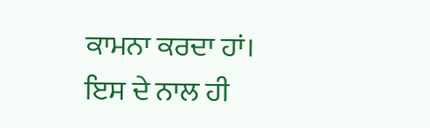ਕਾਮਨਾ ਕਰਦਾ ਹਾਂ। ਇਸ ਦੇ ਨਾਲ ਹੀ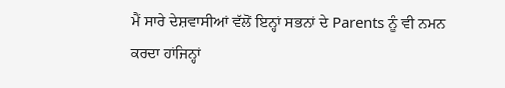ਮੈਂ ਸਾਰੇ ਦੇਸ਼ਵਾਸੀਆਂ ਵੱਲੋਂ ਇਨ੍ਹਾਂ ਸਭਨਾਂ ਦੇ Parents ਨੂੰ ਵੀ ਨਮਨ ਕਰਦਾ ਹਾਂਜਿਨ੍ਹਾਂ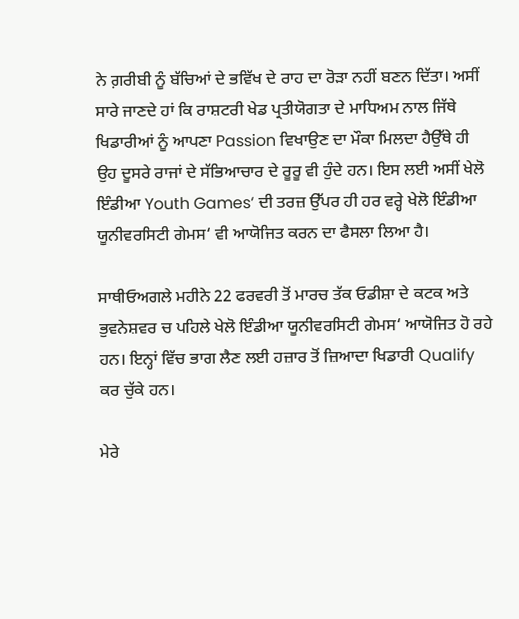ਨੇ ਗ਼ਰੀਬੀ ਨੂੰ ਬੱਚਿਆਂ ਦੇ ਭਵਿੱਖ ਦੇ ਰਾਹ ਦਾ ਰੋੜਾ ਨਹੀਂ ਬਣਨ ਦਿੱਤਾ। ਅਸੀਂ ਸਾਰੇ ਜਾਣਦੇ ਹਾਂ ਕਿ ਰਾਸ਼ਟਰੀ ਖੇਡ ਪ੍ਰਤੀਯੋਗਤਾ ਦੇ ਮਾਧਿਅਮ ਨਾਲ ਜਿੱਥੇ ਖਿਡਾਰੀਆਂ ਨੂੰ ਆਪਣਾ Passion ਵਿਖਾਉਣ ਦਾ ਮੌਕਾ ਮਿਲਦਾ ਹੈਉੱਥੇ ਹੀ ਉਹ ਦੂਸਰੇ ਰਾਜਾਂ ਦੇ ਸੱਭਿਆਚਾਰ ਦੇ ਰੂਰੂ ਵੀ ਹੁੰਦੇ ਹਨ। ਇਸ ਲਈ ਅਸੀਂ ਖੇਲੋ ਇੰਡੀਆ Youth Games‘ ਦੀ ਤਰਜ਼ ਉੱਪਰ ਹੀ ਹਰ ਵਰ੍ਹੇ ਖੇਲੋ ਇੰਡੀਆ ਯੂਨੀਵਰਸਿਟੀ ਗੇਮਸ‘ ਵੀ ਆਯੋਜਿਤ ਕਰਨ ਦਾ ਫੈਸਲਾ ਲਿਆ ਹੈ।

ਸਾਥੀਓਅਗਲੇ ਮਹੀਨੇ 22 ਫਰਵਰੀ ਤੋਂ ਮਾਰਚ ਤੱਕ ਓਡੀਸ਼ਾ ਦੇ ਕਟਕ ਅਤੇ ਭੁਵਨੇਸ਼ਵਰ ਚ ਪਹਿਲੇ ਖੇਲੋ ਇੰਡੀਆ ਯੂਨੀਵਰਸਿਟੀ ਗੇਮਸ‘ ਆਯੋਜਿਤ ਹੋ ਰਹੇ ਹਨ। ਇਨ੍ਹਾਂ ਵਿੱਚ ਭਾਗ ਲੈਣ ਲਈ ਹਜ਼ਾਰ ਤੋਂ ਜ਼ਿਆਦਾ ਖਿਡਾਰੀ Qualify ਕਰ ਚੁੱਕੇ ਹਨ।

ਮੇਰੇ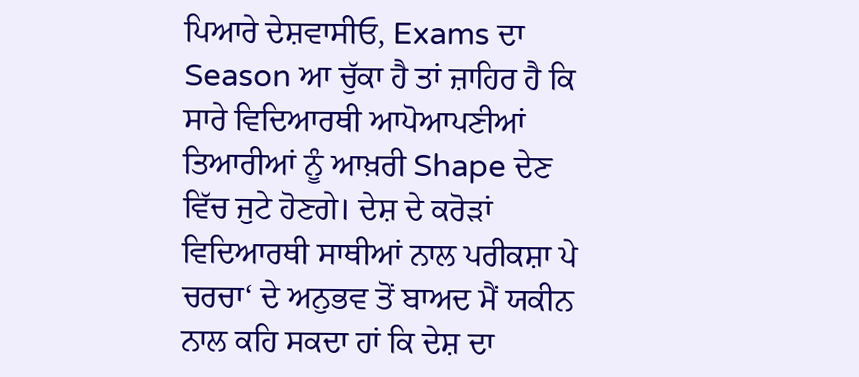ਪਿਆਰੇ ਦੇਸ਼ਵਾਸੀਓ, Exams ਦਾ Season ਆ ਚੁੱਕਾ ਹੈ ਤਾਂ ਜ਼ਾਹਿਰ ਹੈ ਕਿ ਸਾਰੇ ਵਿਦਿਆਰਥੀ ਆਪੋਆਪਣੀਆਂ ਤਿਆਰੀਆਂ ਨੂੰ ਆਖ਼ਰੀ Shape ਦੇਣ ਵਿੱਚ ਜੁਟੇ ਹੋਣਗੇ। ਦੇਸ਼ ਦੇ ਕਰੋੜਾਂ ਵਿਦਿਆਰਥੀ ਸਾਥੀਆਂ ਨਾਲ ਪਰੀਕਸ਼ਾ ਪੇ ਚਰਚਾ‘ ਦੇ ਅਨੁਭਵ ਤੋਂ ਬਾਅਦ ਮੈਂ ਯਕੀਨ ਨਾਲ ਕਹਿ ਸਕਦਾ ਹਾਂ ਕਿ ਦੇਸ਼ ਦਾ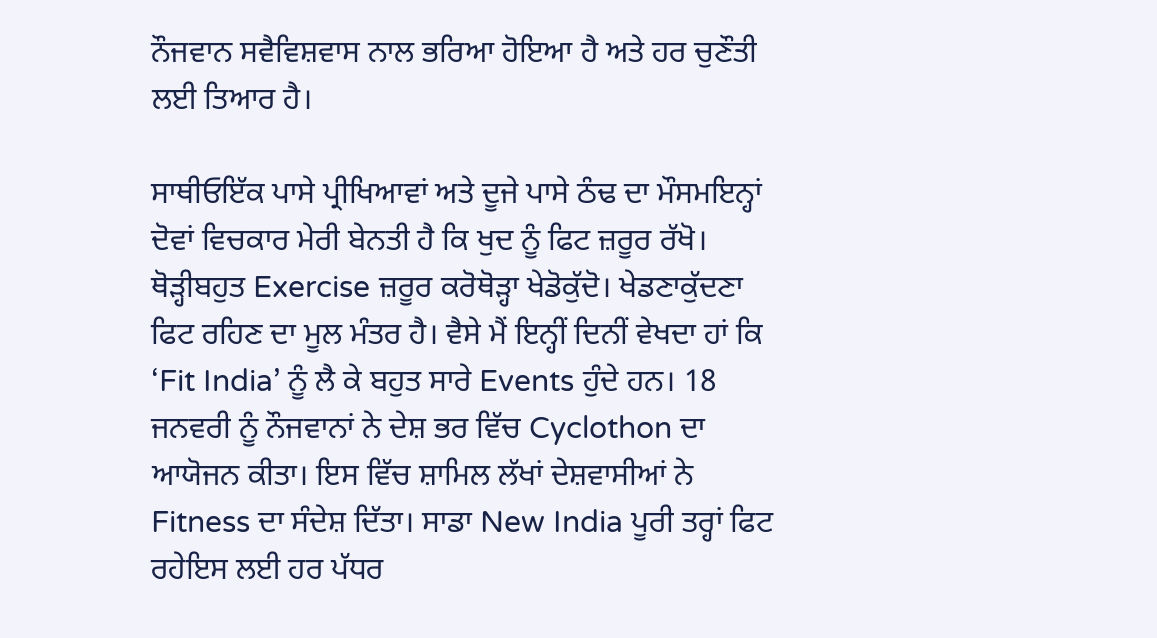ਨੌਜਵਾਨ ਸਵੈਵਿਸ਼ਵਾਸ ਨਾਲ ਭਰਿਆ ਹੋਇਆ ਹੈ ਅਤੇ ਹਰ ਚੁਣੌਤੀ ਲਈ ਤਿਆਰ ਹੈ।

ਸਾਥੀਓਇੱਕ ਪਾਸੇ ਪ੍ਰੀਖਿਆਵਾਂ ਅਤੇ ਦੂਜੇ ਪਾਸੇ ਠੰਢ ਦਾ ਮੌਸਮਇਨ੍ਹਾਂ ਦੋਵਾਂ ਵਿਚਕਾਰ ਮੇਰੀ ਬੇਨਤੀ ਹੈ ਕਿ ਖੁਦ ਨੂੰ ਫਿਟ ਜ਼ਰੂਰ ਰੱਖੋ। ਥੋੜ੍ਹੀਬਹੁਤ Exercise ਜ਼ਰੂਰ ਕਰੋਥੋੜ੍ਹਾ ਖੇਡੋਕੁੱਦੋ। ਖੇਡਣਾਕੁੱਦਣਾ ਫਿਟ ਰਹਿਣ ਦਾ ਮੂਲ ਮੰਤਰ ਹੈ। ਵੈਸੇ ਮੈਂ ਇਨ੍ਹੀਂ ਦਿਨੀਂ ਵੇਖਦਾ ਹਾਂ ਕਿ ‘Fit India’ ਨੂੰ ਲੈ ਕੇ ਬਹੁਤ ਸਾਰੇ Events ਹੁੰਦੇ ਹਨ। 18 ਜਨਵਰੀ ਨੂੰ ਨੌਜਵਾਨਾਂ ਨੇ ਦੇਸ਼ ਭਰ ਵਿੱਚ Cyclothon ਦਾ ਆਯੋਜਨ ਕੀਤਾ। ਇਸ ਵਿੱਚ ਸ਼ਾਮਿਲ ਲੱਖਾਂ ਦੇਸ਼ਵਾਸੀਆਂ ਨੇ Fitness ਦਾ ਸੰਦੇਸ਼ ਦਿੱਤਾ। ਸਾਡਾ New India ਪੂਰੀ ਤਰ੍ਹਾਂ ਫਿਟ ਰਹੇਇਸ ਲਈ ਹਰ ਪੱਧਰ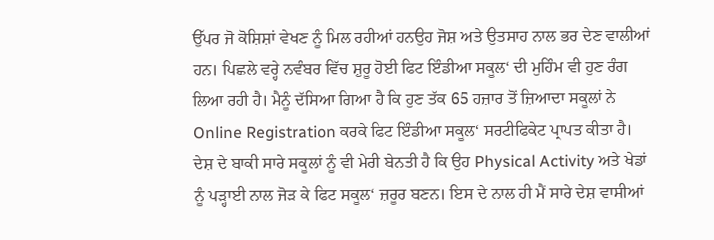ਉੱਪਰ ਜੋ ਕੋਸ਼ਿਸ਼ਾਂ ਵੇਖਣ ਨੂੰ ਮਿਲ ਰਹੀਆਂ ਹਨਉਹ ਜੋਸ਼ ਅਤੇ ਉਤਸਾਹ ਨਾਲ ਭਰ ਦੇਣ ਵਾਲੀਆਂ ਹਨ। ਪਿਛਲੇ ਵਰ੍ਹੇ ਨਵੰਬਰ ਵਿੱਚ ਸ਼ੁਰੂ ਹੋਈ ਫਿਟ ਇੰਡੀਆ ਸਕੂਲ‘ ਦੀ ਮੁਹਿੰਮ ਵੀ ਹੁਣ ਰੰਗ ਲਿਆ ਰਹੀ ਹੈ। ਮੈਨੂੰ ਦੱਸਿਆ ਗਿਆ ਹੈ ਕਿ ਹੁਣ ਤੱਕ 65 ਹਜ਼ਾਰ ਤੋਂ ਜ਼ਿਆਦਾ ਸਕੂਲਾਂ ਨੇ Online Registration ਕਰਕੇ ਫਿਟ ਇੰਡੀਆ ਸਕੂਲ‘ ਸਰਟੀਫਿਕੇਟ ਪ੍ਰਾਪਤ ਕੀਤਾ ਹੈ। ਦੇਸ਼ ਦੇ ਬਾਕੀ ਸਾਰੇ ਸਕੂਲਾਂ ਨੂੰ ਵੀ ਮੇਰੀ ਬੇਨਤੀ ਹੈ ਕਿ ਉਹ Physical Activity ਅਤੇ ਖੇਡਾਂ ਨੂੰ ਪੜ੍ਹਾਈ ਨਾਲ ਜੋੜ ਕੇ ਫਿਟ ਸਕੂਲ‘ ਜ਼ਰੂਰ ਬਣਨ। ਇਸ ਦੇ ਨਾਲ ਹੀ ਮੈਂ ਸਾਰੇ ਦੇਸ਼ ਵਾਸੀਆਂ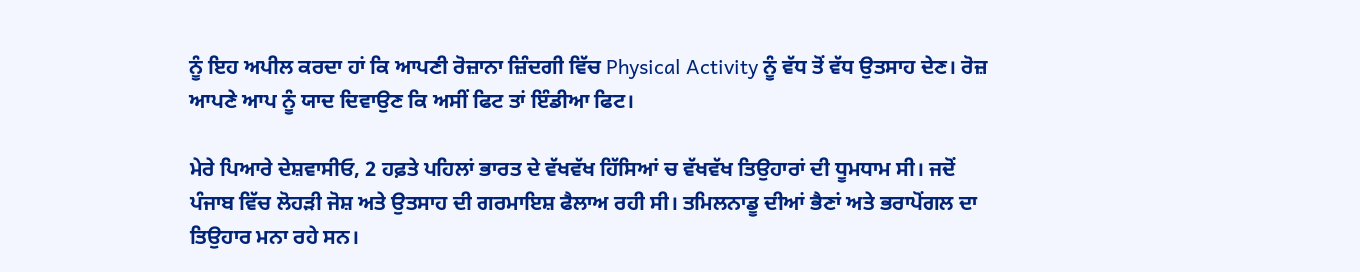ਨੂੰ ਇਹ ਅਪੀਲ ਕਰਦਾ ਹਾਂ ਕਿ ਆਪਣੀ ਰੋਜ਼ਾਨਾ ਜ਼ਿੰਦਗੀ ਵਿੱਚ Physical Activity ਨੂੰ ਵੱਧ ਤੋਂ ਵੱਧ ਉਤਸਾਹ ਦੇਣ। ਰੋਜ਼ ਆਪਣੇ ਆਪ ਨੂੰ ਯਾਦ ਦਿਵਾਉਣ ਕਿ ਅਸੀਂ ਫਿਟ ਤਾਂ ਇੰਡੀਆ ਫਿਟ।

ਮੇਰੇ ਪਿਆਰੇ ਦੇਸ਼ਵਾਸੀਓ, 2 ਹਫ਼ਤੇ ਪਹਿਲਾਂ ਭਾਰਤ ਦੇ ਵੱਖਵੱਖ ਹਿੱਸਿਆਂ ਚ ਵੱਖਵੱਖ ਤਿਉਹਾਰਾਂ ਦੀ ਧੂਮਧਾਮ ਸੀ। ਜਦੋਂ ਪੰਜਾਬ ਵਿੱਚ ਲੋਹੜੀ ਜੋਸ਼ ਅਤੇ ਉਤਸਾਹ ਦੀ ਗਰਮਾਇਸ਼ ਫੈਲਾਅ ਰਹੀ ਸੀ। ਤਮਿਲਨਾਡੂ ਦੀਆਂ ਭੈਣਾਂ ਅਤੇ ਭਰਾਪੋਂਗਲ ਦਾ ਤਿਉਹਾਰ ਮਨਾ ਰਹੇ ਸਨ।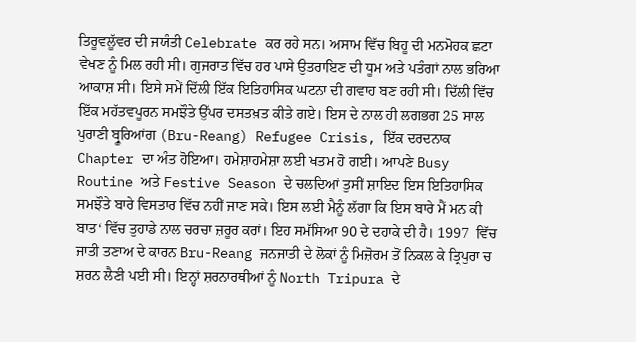ਤਿਰੂਵਲੂੱਵਰ ਦੀ ਜਯੰਤੀ Celebrate ਕਰ ਰਹੇ ਸਨ। ਅਸਾਮ ਵਿੱਚ ਬਿਹੂ ਦੀ ਮਨਮੋਹਕ ਛਟਾ ਵੇਖਣ ਨੂੰ ਮਿਲ ਰਹੀ ਸੀ। ਗੁਜਰਾਤ ਵਿੱਚ ਹਰ ਪਾਸੇ ਉਤਰਾਇਣ ਦੀ ਧੂਮ ਅਤੇ ਪਤੰਗਾਂ ਨਾਲ ਭਰਿਆ ਆਕਾਸ਼ ਸੀ। ਇਸੇ ਸਮੇਂ ਦਿੱਲੀ ਇੱਕ ਇਤਿਹਾਸਿਕ ਘਟਨਾ ਦੀ ਗਵਾਹ ਬਣ ਰਹੀ ਸੀ। ਦਿੱਲੀ ਵਿੱਚ ਇੱਕ ਮਹੱਤਵਪੂਰਨ ਸਮਝੌਤੇ ਉੱਪਰ ਦਸਤਖ਼ਤ ਕੀਤੇ ਗਏ। ਇਸ ਦੇ ਨਾਲ ਹੀ ਲਗਭਗ 25 ਸਾਲ ਪੁਰਾਣੀ ਬ੍ਰੂਰਿਆਂਗ (Bru-Reang) Refugee Crisis, ਇੱਕ ਦਰਦਨਾਕ Chapter ਦਾ ਅੰਤ ਹੋਇਆ। ਹਮੇਸ਼ਾਹਮੇਸ਼ਾ ਲਈ ਖਤਮ ਹੋ ਗਈ। ਆਪਣੇ Busy Routine ਅਤੇ Festive Season ਦੇ ਚਲਦਿਆਂ ਤੁਸੀਂ ਸ਼ਾਇਦ ਇਸ ਇਤਿਹਾਸਿਕ ਸਮਝੌਤੇ ਬਾਰੇ ਵਿਸਤਾਰ ਵਿੱਚ ਨਹੀਂ ਜਾਣ ਸਕੇ। ਇਸ ਲਈ ਮੈਨੂੰ ਲੱਗਾ ਕਿ ਇਸ ਬਾਰੇ ਮੈਂ ਮਨ ਕੀ ਬਾਤ‘ ਵਿੱਚ ਤੁਹਾਡੇ ਨਾਲ ਚਰਚਾ ਜ਼ਰੂਰ ਕਰਾਂ। ਇਹ ਸਮੱਸਿਆ 90 ਦੇ ਦਹਾਕੇ ਦੀ ਹੈ। 1997  ਵਿੱਚ ਜਾਤੀ ਤਣਾਅ ਦੇ ਕਾਰਨ Bru-Reang ਜਨਜਾਤੀ ਦੇ ਲੋਕਾਂ ਨੂੰ ਮਿਜ਼ੋਰਮ ਤੋਂ ਨਿਕਲ ਕੇ ਤ੍ਰਿਪੁਰਾ ਚ ਸ਼ਰਨ ਲੈਣੀ ਪਈ ਸੀ। ਇਨ੍ਹਾਂ ਸ਼ਰਨਾਰਥੀਆਂ ਨੂੰ North Tripura ਦੇ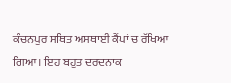ਕੰਚਨਪੁਰ ਸਥਿਤ ਅਸਥਾਈ ਕੈਂਪਾਂ ਚ ਰੱਖਿਆ ਗਿਆ। ਇਹ ਬਹੁਤ ਦਰਦਨਾਕ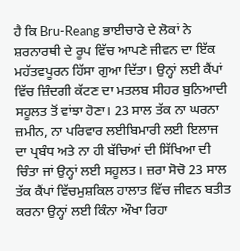ਹੈ ਕਿ Bru-Reang ਭਾਈਚਾਰੇ ਦੇ ਲੋਕਾਂ ਨੇ ਸ਼ਰਨਾਰਥੀ ਦੇ ਰੂਪ ਵਿੱਚ ਆਪਣੇ ਜੀਵਨ ਦਾ ਇੱਕ ਮਹੱਤਵਪੂਰਨ ਹਿੱਸਾ ਗੁਆ ਦਿੱਤਾ। ਉਨ੍ਹਾਂ ਲਈ ਕੈਂਪਾਂ ਵਿੱਚ ਜ਼ਿੰਦਗੀ ਕੱਟਣ ਦਾ ਮਤਲਬ ਸੀਹਰ ਬੁਨਿਆਦੀ ਸਹੂਲਤ ਤੋਂ ਵਾਂਝਾ ਹੋਣਾ। 23 ਸਾਲ ਤੱਕ ਨਾ ਘਰਨਾ ਜ਼ਮੀਨ, ਨਾ ਪਰਿਵਾਰ ਲਈਬਿਮਾਰੀ ਲਈ ਇਲਾਜ ਦਾ ਪ੍ਰਬੰਧ ਅਤੇ ਨਾ ਹੀ ਬੱਚਿਆਂ ਦੀ ਸਿੱਖਿਆ ਦੀ ਚਿੰਤਾ ਜਾਂ ਉਨ੍ਹਾਂ ਲਈ ਸਹੂਲਤ। ਜ਼ਰਾ ਸੋਚੋ 23 ਸਾਲ ਤੱਕ ਕੈਂਪਾਂ ਵਿੱਚਮੁਸ਼ਕਿਲ ਹਾਲਾਤ ਵਿੱਚ ਜੀਵਨ ਬਤੀਤ ਕਰਨਾ ਉਨ੍ਹਾਂ ਲਈ ਕਿੰਨਾ ਔਖਾ ਰਿਹਾ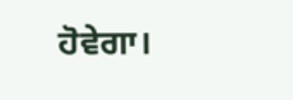ਹੋਵੇਗਾ।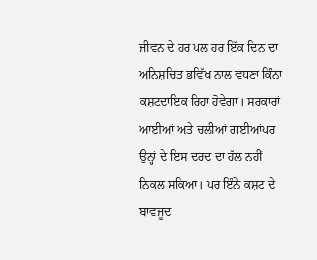ਜੀਵਨ ਦੇ ਹਰ ਪਲ ਹਰ ਇੱਕ ਦਿਨ ਦਾ ਅਨਿਸ਼ਚਿਤ ਭਵਿੱਖ ਨਾਲ ਵਧਣਾ ਕਿੰਨਾ ਕਸ਼ਟਦਾਇਕ ਰਿਹਾ ਹੋਵੇਗਾ। ਸਰਕਾਰਾਂ ਆਈਆਂ ਅਤੇ ਚਲੀਆਂ ਗਈਆਂਪਰ ਉਨ੍ਹਾਂ ਦੇ ਇਸ ਦਰਦ ਦਾ ਹੱਲ ਨਹੀਂ ਨਿਕਲ ਸਕਿਆ। ਪਰ ਇੰਨੇ ਕਸ਼ਟ ਦੇ ਬਾਵਜੂਦ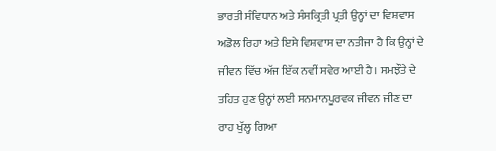ਭਾਰਤੀ ਸੰਵਿਧਾਨ ਅਤੇ ਸੰਸਕ੍ਰਿਤੀ ਪ੍ਰਤੀ ਉਨ੍ਹਾਂ ਦਾ ਵਿਸ਼ਵਾਸ ਅਡੋਲ ਰਿਹਾ ਅਤੇ ਇਸੇ ਵਿਸ਼ਵਾਸ ਦਾ ਨਤੀਜਾ ਹੈ ਕਿ ਉਨ੍ਹਾਂ ਦੇ ਜੀਵਨ ਵਿੱਚ ਅੱਜ ਇੱਕ ਨਵੀਂ ਸਵੇਰ ਆਈ ਹੈ। ਸਮਝੌਤੇ ਦੇ ਤਹਿਤ ਹੁਣ ਉਨ੍ਹਾਂ ਲਈ ਸਨਮਾਨਪੂਰਵਕ ਜੀਵਨ ਜੀਣ ਦਾ ਰਾਹ ਖੁੱਲ੍ਹ ਗਿਆ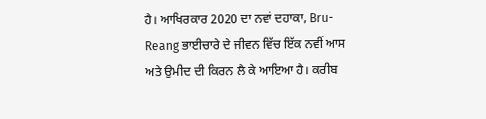ਹੈ। ਆਖਿਰਕਾਰ 2020 ਦਾ ਨਵਾਂ ਦਹਾਕਾ, Bru-Reang ਭਾਈਚਾਰੇ ਦੇ ਜੀਵਨ ਵਿੱਚ ਇੱਕ ਨਵੀਂ ਆਸ ਅਤੇ ਉਮੀਦ ਦੀ ਕਿਰਨ ਲੈ ਕੇ ਆਇਆ ਹੈ। ਕਰੀਬ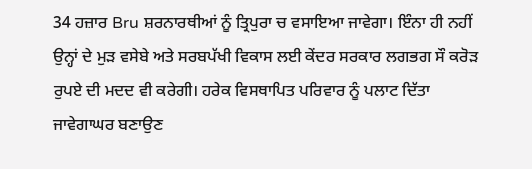34 ਹਜ਼ਾਰ Bru ਸ਼ਰਨਾਰਥੀਆਂ ਨੂੰ ਤ੍ਰਿਪੁਰਾ ਚ ਵਸਾਇਆ ਜਾਵੇਗਾ। ਇੰਨਾ ਹੀ ਨਹੀਂ ਉਨ੍ਹਾਂ ਦੇ ਮੁੜ ਵਸੇਬੇ ਅਤੇ ਸਰਬਪੱਖੀ ਵਿਕਾਸ ਲਈ ਕੇਂਦਰ ਸਰਕਾਰ ਲਗਭਗ ਸੌ ਕਰੋੜ ਰੁਪਏ ਦੀ ਮਦਦ ਵੀ ਕਰੇਗੀ। ਹਰੇਕ ਵਿਸਥਾਪਿਤ ਪਰਿਵਾਰ ਨੂੰ ਪਲਾਟ ਦਿੱਤਾ ਜਾਵੇਗਾਘਰ ਬਣਾਉਣ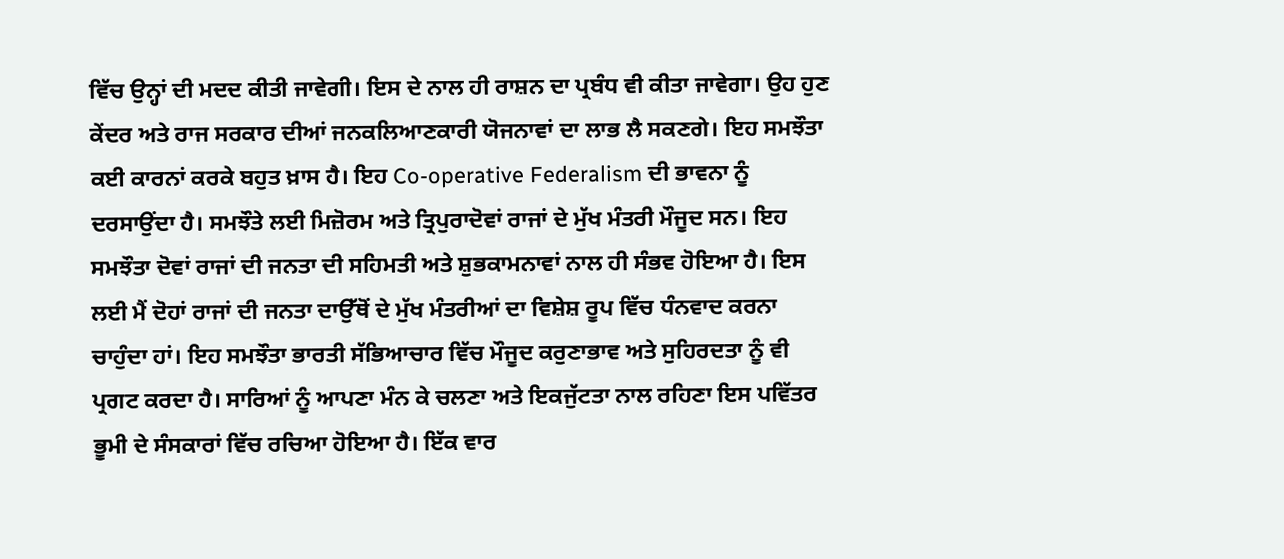ਵਿੱਚ ਉਨ੍ਹਾਂ ਦੀ ਮਦਦ ਕੀਤੀ ਜਾਵੇਗੀ। ਇਸ ਦੇ ਨਾਲ ਹੀ ਰਾਸ਼ਨ ਦਾ ਪ੍ਰਬੰਧ ਵੀ ਕੀਤਾ ਜਾਵੇਗਾ। ਉਹ ਹੁਣ ਕੇਂਦਰ ਅਤੇ ਰਾਜ ਸਰਕਾਰ ਦੀਆਂ ਜਨਕਲਿਆਣਕਾਰੀ ਯੋਜਨਾਵਾਂ ਦਾ ਲਾਭ ਲੈ ਸਕਣਗੇ। ਇਹ ਸਮਝੌਤਾ ਕਈ ਕਾਰਨਾਂ ਕਰਕੇ ਬਹੁਤ ਖ਼ਾਸ ਹੈ। ਇਹ Co-operative Federalism ਦੀ ਭਾਵਨਾ ਨੂੰ ਦਰਸਾਉਂਦਾ ਹੈ। ਸਮਝੌਤੇ ਲਈ ਮਿਜ਼ੋਰਮ ਅਤੇ ਤ੍ਰਿਪੁਰਾਦੋਵਾਂ ਰਾਜਾਂ ਦੇ ਮੁੱਖ ਮੰਤਰੀ ਮੌਜੂਦ ਸਨ। ਇਹ ਸਮਝੌਤਾ ਦੋਵਾਂ ਰਾਜਾਂ ਦੀ ਜਨਤਾ ਦੀ ਸਹਿਮਤੀ ਅਤੇ ਸ਼ੁਭਕਾਮਨਾਵਾਂ ਨਾਲ ਹੀ ਸੰਭਵ ਹੋਇਆ ਹੈ। ਇਸ ਲਈ ਮੈਂ ਦੋਹਾਂ ਰਾਜਾਂ ਦੀ ਜਨਤਾ ਦਾਉੱਥੋਂ ਦੇ ਮੁੱਖ ਮੰਤਰੀਆਂ ਦਾ ਵਿਸ਼ੇਸ਼ ਰੂਪ ਵਿੱਚ ਧੰਨਵਾਦ ਕਰਨਾ ਚਾਹੁੰਦਾ ਹਾਂ। ਇਹ ਸਮਝੌਤਾ ਭਾਰਤੀ ਸੱਭਿਆਚਾਰ ਵਿੱਚ ਮੌਜੂਦ ਕਰੁਣਾਭਾਵ ਅਤੇ ਸੁਹਿਰਦਤਾ ਨੂੰ ਵੀ ਪ੍ਰਗਟ ਕਰਦਾ ਹੈ। ਸਾਰਿਆਂ ਨੂੰ ਆਪਣਾ ਮੰਨ ਕੇ ਚਲਣਾ ਅਤੇ ਇਕਜੁੱਟਤਾ ਨਾਲ ਰਹਿਣਾ ਇਸ ਪਵਿੱਤਰ ਭੂਮੀ ਦੇ ਸੰਸਕਾਰਾਂ ਵਿੱਚ ਰਚਿਆ ਹੋਇਆ ਹੈ। ਇੱਕ ਵਾਰ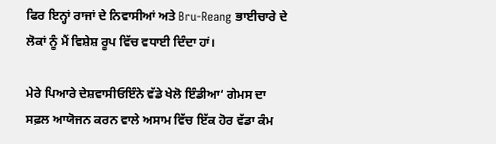ਫਿਰ ਇਨ੍ਹਾਂ ਰਾਜਾਂ ਦੇ ਨਿਵਾਸੀਆਂ ਅਤੇ Bru-Reang ਭਾਈਚਾਰੇ ਦੇ ਲੋਕਾਂ ਨੂੰ ਮੈਂ ਵਿਸ਼ੇਸ਼ ਰੂਪ ਵਿੱਚ ਵਧਾਈ ਦਿੰਦਾ ਹਾਂ।

ਮੇਰੇ ਪਿਆਰੇ ਦੇਸ਼ਵਾਸੀਓਇੰਨੇ ਵੱਡੇ ਖੇਲੋ ਇੰਡੀਆ‘ ਗੇਮਸ ਦਾ ਸਫ਼ਲ ਆਯੋਜਨ ਕਰਨ ਵਾਲੇ ਅਸਾਮ ਵਿੱਚ ਇੱਕ ਹੋਰ ਵੱਡਾ ਕੰਮ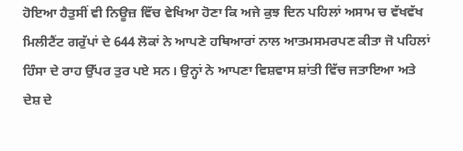ਹੋਇਆ ਹੈਤੁਸੀਂ ਵੀ ਨਿਊਜ਼ ਵਿੱਚ ਵੇਖਿਆ ਹੋਣਾ ਕਿ ਅਜੇ ਕੁਝ ਦਿਨ ਪਹਿਲਾਂ ਅਸਾਮ ਚ ਵੱਖਵੱਖ ਮਿਲੀਟੈਂਟ ਗਰੁੱਪਾਂ ਦੇ 644 ਲੋਕਾਂ ਨੇ ਆਪਣੇ ਹਥਿਆਰਾਂ ਨਾਲ ਆਤਮਸਮਰਪਣ ਕੀਤਾ ਜੋ ਪਹਿਲਾਂ ਹਿੰਸਾ ਦੇ ਰਾਹ ਉੱਪਰ ਤੁਰ ਪਏ ਸਨ। ਉਨ੍ਹਾਂ ਨੇ ਆਪਣਾ ਵਿਸ਼ਵਾਸ ਸ਼ਾਂਤੀ ਵਿੱਚ ਜਤਾਇਆ ਅਤੇ ਦੇਸ਼ ਦੇ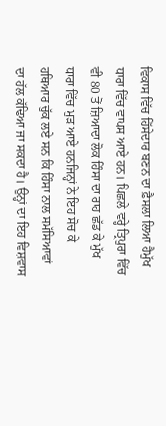ਵਿਕਾਸ ਵਿੱਚ ਹਿੱਸੇਦਾਰ ਬਣਨ ਦਾ ਫ਼ੈਸਲਾ ਲਿਆ ਹੈਮੁੱਖ ਧਾਰਾ ਵਿੱਚ ਵਾਪਸ ਆਏ ਹਨ। ਪਿਛਲੇ ਵਰ੍ਹੇ ਤ੍ਰਿਪੁਰਾ ਵਿੱਚ ਵੀ 80 ਤੋਂ ਜ਼ਿਆਦਾ ਲੋਕ ਹਿੰਸਾ ਦਾ ਰਾਹ ਛੱਡ ਕੇ ਮੁੱਖ ਧਾਰਾ ਵਿੱਚ ਮੁੜ ਆਏ ਹਨਜਿਨ੍ਹਾਂ ਨੇ ਇਹ ਸੋਚ ਕੇ ਹਥਿਆਰ ਚੁੱਕ ਲਏ ਸਨ ਕਿ ਹਿੰਸਾ ਨਾਲ ਸਮੱਸਿਆਵਾਂ ਦਾ ਹੱਲ ਕੱਢਿਆ ਜਾ ਸਕਦਾ ਹੈ। ਉਨ੍ਹਾਂ ਦਾ ਇਹ ਵਿਸ਼ਵਾਸ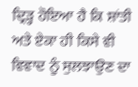ਦ੍ਰਿੜ੍ਹ ਹੋਇਆ ਹੈ ਕਿ ਸ਼ਾਂਤੀ ਅਤੇ ਏਕਾ ਹੀ ਕਿਸੇ ਵੀ ਵਿਵਾਦ ਨੂੰ ਸੁਲਝਾਉਣ ਦਾ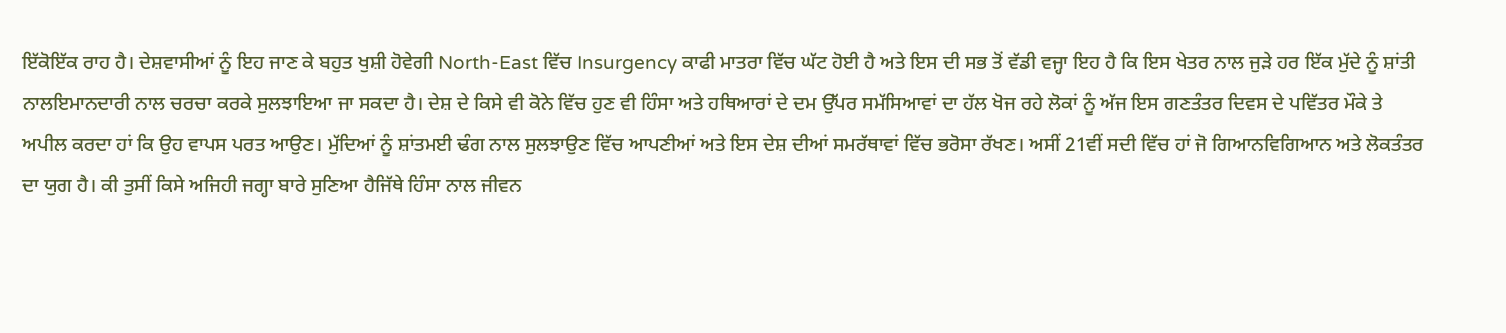ਇੱਕੋਇੱਕ ਰਾਹ ਹੈ। ਦੇਸ਼ਵਾਸੀਆਂ ਨੂੰ ਇਹ ਜਾਣ ਕੇ ਬਹੁਤ ਖੁਸ਼ੀ ਹੋਵੇਗੀ North-East ਵਿੱਚ Insurgency ਕਾਫੀ ਮਾਤਰਾ ਵਿੱਚ ਘੱਟ ਹੋਈ ਹੈ ਅਤੇ ਇਸ ਦੀ ਸਭ ਤੋਂ ਵੱਡੀ ਵਜ੍ਹਾ ਇਹ ਹੈ ਕਿ ਇਸ ਖੇਤਰ ਨਾਲ ਜੁੜੇ ਹਰ ਇੱਕ ਮੁੱਦੇ ਨੂੰ ਸ਼ਾਂਤੀ ਨਾਲਇਮਾਨਦਾਰੀ ਨਾਲ ਚਰਚਾ ਕਰਕੇ ਸੁਲਝਾਇਆ ਜਾ ਸਕਦਾ ਹੈ। ਦੇਸ਼ ਦੇ ਕਿਸੇ ਵੀ ਕੋਨੇ ਵਿੱਚ ਹੁਣ ਵੀ ਹਿੰਸਾ ਅਤੇ ਹਥਿਆਰਾਂ ਦੇ ਦਮ ਉੱਪਰ ਸਮੱਸਿਆਵਾਂ ਦਾ ਹੱਲ ਖੋਜ ਰਹੇ ਲੋਕਾਂ ਨੂੰ ਅੱਜ ਇਸ ਗਣਤੰਤਰ ਦਿਵਸ ਦੇ ਪਵਿੱਤਰ ਮੌਕੇ ਤੇ ਅਪੀਲ ਕਰਦਾ ਹਾਂ ਕਿ ਉਹ ਵਾਪਸ ਪਰਤ ਆਉਣ। ਮੁੱਦਿਆਂ ਨੂੰ ਸ਼ਾਂਤਮਈ ਢੰਗ ਨਾਲ ਸੁਲਝਾਉਣ ਵਿੱਚ ਆਪਣੀਆਂ ਅਤੇ ਇਸ ਦੇਸ਼ ਦੀਆਂ ਸਮਰੱਥਾਵਾਂ ਵਿੱਚ ਭਰੋਸਾ ਰੱਖਣ। ਅਸੀਂ 21ਵੀਂ ਸਦੀ ਵਿੱਚ ਹਾਂ ਜੋ ਗਿਆਨਵਿਗਿਆਨ ਅਤੇ ਲੋਕਤੰਤਰ ਦਾ ਯੁਗ ਹੈ। ਕੀ ਤੁਸੀਂ ਕਿਸੇ ਅਜਿਹੀ ਜਗ੍ਹਾ ਬਾਰੇ ਸੁਣਿਆ ਹੈਜਿੱਥੇ ਹਿੰਸਾ ਨਾਲ ਜੀਵਨ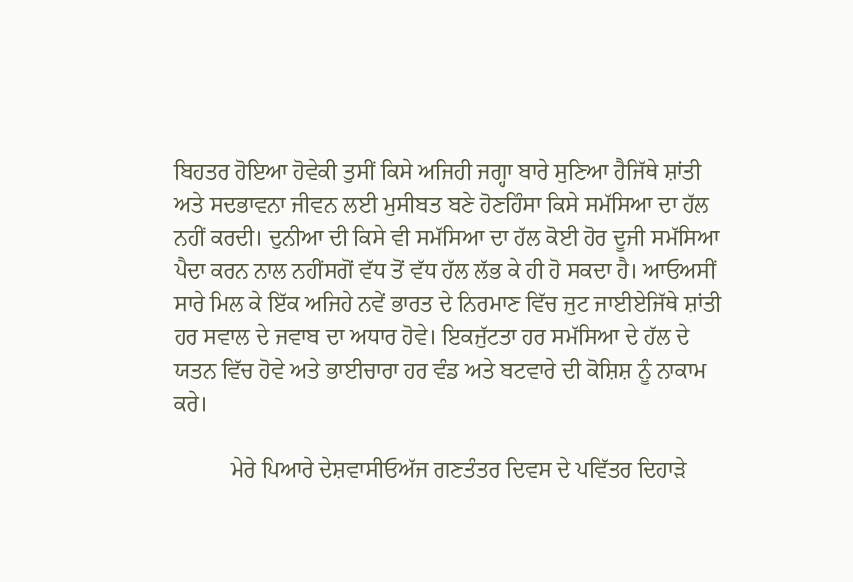ਬਿਹਤਰ ਹੋਇਆ ਹੋਵੇਕੀ ਤੁਸੀਂ ਕਿਸੇ ਅਜਿਹੀ ਜਗ੍ਹਾ ਬਾਰੇ ਸੁਣਿਆ ਹੈਜਿੱਥੇ ਸ਼ਾਂਤੀ ਅਤੇ ਸਦਭਾਵਨਾ ਜੀਵਨ ਲਈ ਮੁਸੀਬਤ ਬਣੇ ਹੋਣਹਿੰਸਾ ਕਿਸੇ ਸਮੱਸਿਆ ਦਾ ਹੱਲ ਨਹੀਂ ਕਰਦੀ। ਦੁਨੀਆ ਦੀ ਕਿਸੇ ਵੀ ਸਮੱਸਿਆ ਦਾ ਹੱਲ ਕੋਈ ਹੋਰ ਦੂਜੀ ਸਮੱਸਿਆ ਪੈਦਾ ਕਰਨ ਨਾਲ ਨਹੀਂਸਗੋਂ ਵੱਧ ਤੋਂ ਵੱਧ ਹੱਲ ਲੱਭ ਕੇ ਹੀ ਹੋ ਸਕਦਾ ਹੈ। ਆਓਅਸੀਂ ਸਾਰੇ ਮਿਲ ਕੇ ਇੱਕ ਅਜਿਹੇ ਨਵੇਂ ਭਾਰਤ ਦੇ ਨਿਰਮਾਣ ਵਿੱਚ ਜੁਟ ਜਾਈਏਜਿੱਥੇ ਸ਼ਾਂਤੀ ਹਰ ਸਵਾਲ ਦੇ ਜਵਾਬ ਦਾ ਅਧਾਰ ਹੋਵੇ। ਇਕਜੁੱਟਤਾ ਹਰ ਸਮੱਸਿਆ ਦੇ ਹੱਲ ਦੇ ਯਤਨ ਵਿੱਚ ਹੋਵੇ ਅਤੇ ਭਾਈਚਾਰਾ ਹਰ ਵੰਡ ਅਤੇ ਬਟਵਾਰੇ ਦੀ ਕੋਸ਼ਿਸ਼ ਨੂੰ ਨਾਕਾਮ ਕਰੇ।

          ਮੇਰੇ ਪਿਆਰੇ ਦੇਸ਼ਵਾਸੀਓਅੱਜ ਗਣਤੰਤਰ ਦਿਵਸ ਦੇ ਪਵਿੱਤਰ ਦਿਹਾੜੇ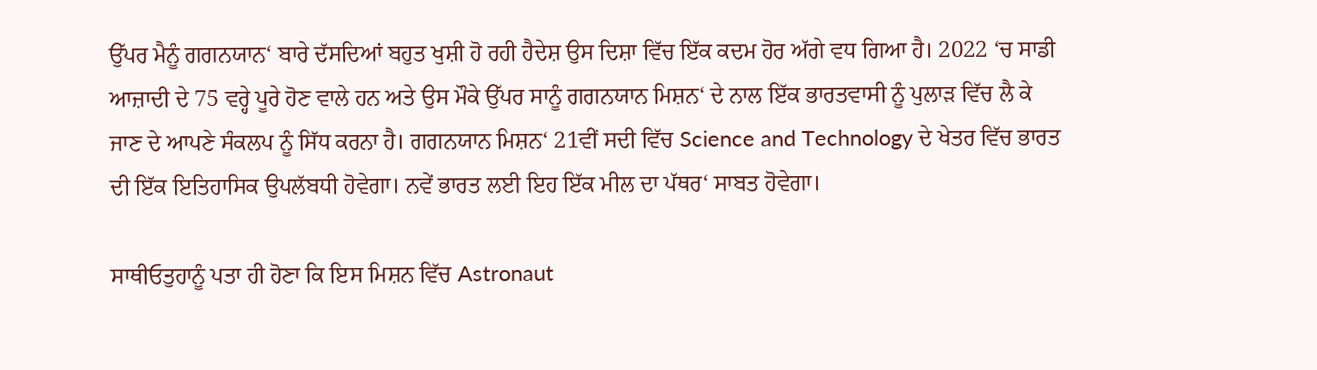ਉੱਪਰ ਮੈਨੂੰ ਗਗਨਯਾਨ‘ ਬਾਰੇ ਦੱਸਦਿਆਂ ਬਹੁਤ ਖੁਸ਼ੀ ਹੋ ਰਹੀ ਹੈਦੇਸ਼ ਉਸ ਦਿਸ਼ਾ ਵਿੱਚ ਇੱਕ ਕਦਮ ਹੋਰ ਅੱਗੇ ਵਧ ਗਿਆ ਹੈ। 2022 ‘ਚ ਸਾਡੀ ਆਜ਼ਾਦੀ ਦੇ 75 ਵਰ੍ਹੇ ਪੂਰੇ ਹੋਣ ਵਾਲੇ ਹਨ ਅਤੇ ਉਸ ਮੌਕੇ ਉੱਪਰ ਸਾਨੂੰ ਗਗਨਯਾਨ ਮਿਸ਼ਨ‘ ਦੇ ਨਾਲ ਇੱਕ ਭਾਰਤਵਾਸੀ ਨੂੰ ਪੁਲਾੜ ਵਿੱਚ ਲੈ ਕੇ ਜਾਣ ਦੇ ਆਪਣੇ ਸੰਕਲਪ ਨੂੰ ਸਿੱਧ ਕਰਨਾ ਹੈ। ਗਗਨਯਾਨ ਮਿਸ਼ਨ‘ 21ਵੀਂ ਸਦੀ ਵਿੱਚ Science and Technology ਦੇ ਖੇਤਰ ਵਿੱਚ ਭਾਰਤ ਦੀ ਇੱਕ ਇਤਿਹਾਸਿਕ ਉਪਲੱਬਧੀ ਹੋਵੇਗਾ। ਨਵੇਂ ਭਾਰਤ ਲਈ ਇਹ ਇੱਕ ਮੀਲ ਦਾ ਪੱਥਰ‘ ਸਾਬਤ ਹੋਵੇਗਾ।

ਸਾਥੀਓਤੁਹਾਨੂੰ ਪਤਾ ਹੀ ਹੋਣਾ ਕਿ ਇਸ ਮਿਸ਼ਨ ਵਿੱਚ Astronaut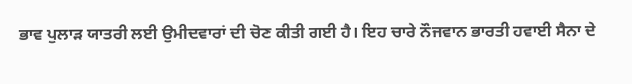ਭਾਵ ਪੁਲਾੜ ਯਾਤਰੀ ਲਈ ਉਮੀਦਵਾਰਾਂ ਦੀ ਚੋਣ ਕੀਤੀ ਗਈ ਹੈ। ਇਹ ਚਾਰੇ ਨੌਜਵਾਨ ਭਾਰਤੀ ਹਵਾਈ ਸੈਨਾ ਦੇ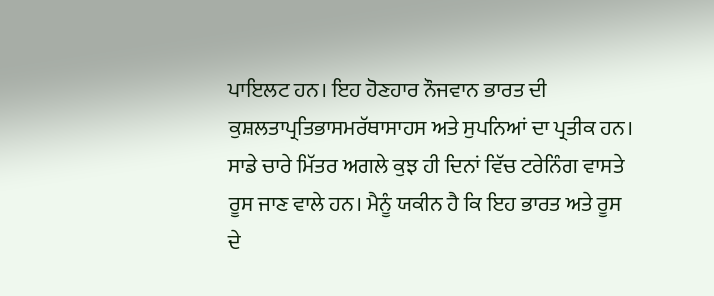ਪਾਇਲਟ ਹਨ। ਇਹ ਹੋਣਹਾਰ ਨੌਜਵਾਨ ਭਾਰਤ ਦੀ ਕੁਸ਼ਲਤਾਪ੍ਰਤਿਭਾਸਮਰੱਥਾਸਾਹਸ ਅਤੇ ਸੁਪਨਿਆਂ ਦਾ ਪ੍ਰਤੀਕ ਹਨ। ਸਾਡੇ ਚਾਰੇ ਮਿੱਤਰ ਅਗਲੇ ਕੁਝ ਹੀ ਦਿਨਾਂ ਵਿੱਚ ਟਰੇਨਿੰਗ ਵਾਸਤੇ ਰੂਸ ਜਾਣ ਵਾਲੇ ਹਨ। ਮੈਨੂੰ ਯਕੀਨ ਹੈ ਕਿ ਇਹ ਭਾਰਤ ਅਤੇ ਰੂਸ ਦੇ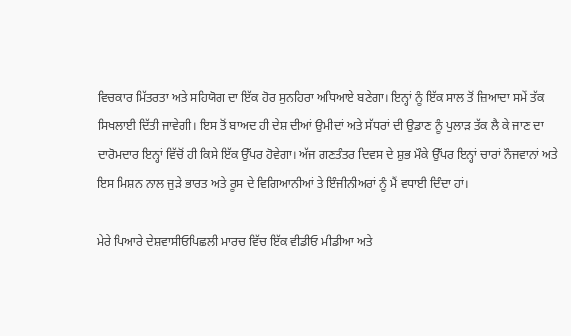ਵਿਚਕਾਰ ਮਿੱਤਰਤਾ ਅਤੇ ਸਹਿਯੋਗ ਦਾ ਇੱਕ ਹੋਰ ਸੁਨਹਿਰਾ ਅਧਿਆਏ ਬਣੇਗਾ। ਇਨ੍ਹਾਂ ਨੂੰ ਇੱਕ ਸਾਲ ਤੋਂ ਜ਼ਿਆਦਾ ਸਮੇਂ ਤੱਕ ਸਿਖਲਾਈ ਦਿੱਤੀ ਜਾਵੇਗੀ। ਇਸ ਤੋਂ ਬਾਅਦ ਹੀ ਦੇਸ਼ ਦੀਆਂ ਉਮੀਦਾਂ ਅਤੇ ਸੱਧਰਾਂ ਦੀ ਉਡਾਣ ਨੂੰ ਪੁਲਾੜ ਤੱਕ ਲੈ ਕੇ ਜਾਣ ਦਾ ਦਾਰੋਮਦਾਰ ਇਨ੍ਹਾਂ ਵਿੱਚੋਂ ਹੀ ਕਿਸੇ ਇੱਕ ਉੱਪਰ ਹੋਵੇਗਾ। ਅੱਜ ਗਣਤੰਤਰ ਦਿਵਸ ਦੇ ਸ਼ੁਭ ਮੌਕੇ ਉੱਪਰ ਇਨ੍ਹਾਂ ਚਾਰਾਂ ਨੌਜਵਾਨਾਂ ਅਤੇ ਇਸ ਮਿਸ਼ਨ ਨਾਲ ਜੁੜੇ ਭਾਰਤ ਅਤੇ ਰੂਸ ਦੇ ਵਿਗਿਆਨੀਆਂ ਤੇ ਇੰਜੀਨੀਅਰਾਂ ਨੂੰ ਮੈਂ ਵਧਾਈ ਦਿੰਦਾ ਹਾਂ।

ਮੇਰੇ ਪਿਆਰੇ ਦੇਸ਼ਵਾਸੀਓਪਿਛਲੀ ਮਾਰਚ ਵਿੱਚ ਇੱਕ ਵੀਡੀਓ ਮੀਡੀਆ ਅਤੇ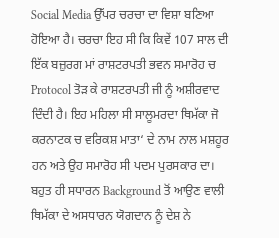Social Media ਉੱਪਰ ਚਰਚਾ ਦਾ ਵਿਸ਼ਾ ਬਣਿਆ ਹੋਇਆ ਹੈ। ਚਰਚਾ ਇਹ ਸੀ ਕਿ ਕਿਵੇਂ 107 ਸਾਲ ਦੀ ਇੱਕ ਬਜ਼ੁਰਗ ਮਾਂ ਰਾਸ਼ਟਰਪਤੀ ਭਵਨ ਸਮਾਰੋਹ ਚ Protocol ਤੋੜ ਕੇ ਰਾਸ਼ਟਰਪਤੀ ਜੀ ਨੂੰ ਅਸ਼ੀਰਵਾਦ ਦਿੰਦੀ ਹੈ। ਇਹ ਮਹਿਲਾ ਸੀ ਸਾਲੂਮਰਦਾ ਥਿਮੱਕਾ ਜੋ ਕਰਨਾਟਕ ਚ ਵਰਿਕਸ਼ ਮਾਤਾ‘ ਦੇ ਨਾਮ ਨਾਲ ਮਸ਼ਹੂਰ ਹਨ ਅਤੇ ਉਹ ਸਮਾਰੋਹ ਸੀ ਪਦਮ ਪੁਰਸਕਾਰ ਦਾ। ਬਹੁਤ ਹੀ ਸਧਾਰਨ Background ਤੋਂ ਆਉਣ ਵਾਲੀ ਥਿਮੱਕਾ ਦੇ ਅਸਧਾਰਨ ਯੋਗਦਾਨ ਨੂੰ ਦੇਸ਼ ਨੇ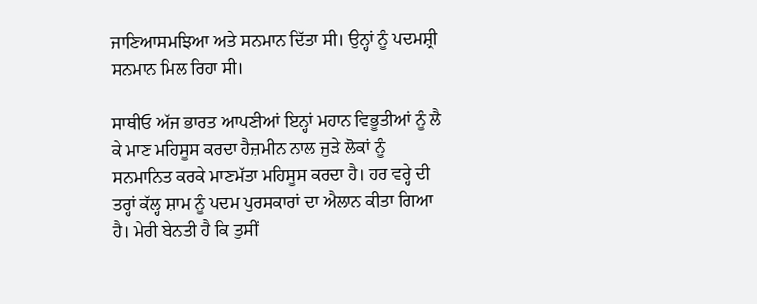ਜਾਣਿਆਸਮਝਿਆ ਅਤੇ ਸਨਮਾਨ ਦਿੱਤਾ ਸੀ। ਉਨ੍ਹਾਂ ਨੂੰ ਪਦਮਸ਼੍ਰੀ ਸਨਮਾਨ ਮਿਲ ਰਿਹਾ ਸੀ।

ਸਾਥੀਓ ਅੱਜ ਭਾਰਤ ਆਪਣੀਆਂ ਇਨ੍ਹਾਂ ਮਹਾਨ ਵਿਭੂਤੀਆਂ ਨੂੰ ਲੈ ਕੇ ਮਾਣ ਮਹਿਸੂਸ ਕਰਦਾ ਹੈਜ਼ਮੀਨ ਨਾਲ ਜੁੜੇ ਲੋਕਾਂ ਨੂੰ ਸਨਮਾਨਿਤ ਕਰਕੇ ਮਾਣਮੱਤਾ ਮਹਿਸੂਸ ਕਰਦਾ ਹੈ। ਹਰ ਵਰ੍ਹੇ ਦੀ ਤਰ੍ਹਾਂ ਕੱਲ੍ਹ ਸ਼ਾਮ ਨੂੰ ਪਦਮ ਪੁਰਸਕਾਰਾਂ ਦਾ ਐਲਾਨ ਕੀਤਾ ਗਿਆ ਹੈ। ਮੇਰੀ ਬੇਨਤੀ ਹੈ ਕਿ ਤੁਸੀਂ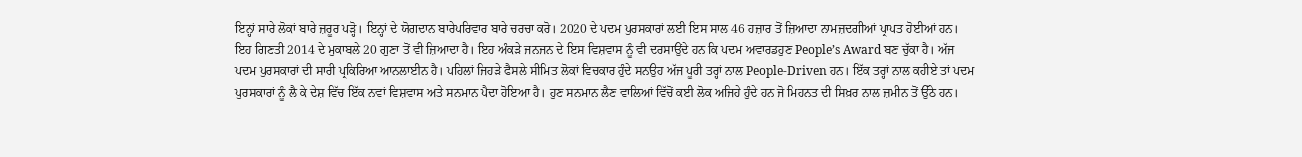ਇਨ੍ਹਾਂ ਸਾਰੇ ਲੋਕਾਂ ਬਾਰੇ ਜ਼ਰੂਰ ਪੜ੍ਹੋ। ਇਨ੍ਹਾਂ ਦੇ ਯੋਗਦਾਨ ਬਾਰੇਪਰਿਵਾਰ ਬਾਰੇ ਚਰਚਾ ਕਰੋ। 2020 ਦੇ ਪਦਮ ਪੁਰਸਕਾਰਾਂ ਲਈ ਇਸ ਸਾਲ 46 ਹਜ਼ਾਰ ਤੋਂ ਜ਼ਿਆਦਾ ਨਾਮਜ਼ਦਗੀਆਂ ਪ੍ਰਾਪਤ ਹੋਈਆਂ ਹਨ। ਇਹ ਗਿਣਤੀ 2014 ਦੇ ਮੁਕਾਬਲੇ 20 ਗੁਣਾ ਤੋਂ ਵੀ ਜ਼ਿਆਦਾ ਹੈ। ਇਹ ਅੰਕੜੇ ਜਨਜਨ ਦੇ ਇਸ ਵਿਸ਼ਵਾਸ ਨੂੰ ਵੀ ਦਰਸਾਉਂਦੇ ਹਨ ਕਿ ਪਦਮ ਅਵਾਰਡਹੁਣ People’s Award ਬਣ ਚੁੱਕਾ ਹੈ। ਅੱਜ ਪਦਮ ਪੁਰਸਕਾਰਾਂ ਦੀ ਸਾਰੀ ਪ੍ਰਕਿਰਿਆ ਆਨਲਾਈਨ ਹੈ। ਪਹਿਲਾਂ ਜਿਹੜੇ ਫੈਸਲੇ ਸੀਮਿਤ ਲੋਕਾਂ ਵਿਚਕਾਰ ਹੁੰਦੇ ਸਨਉਹ ਅੱਜ ਪੂਰੀ ਤਰ੍ਹਾਂ ਨਾਲ People-Driven ਹਨ। ਇੱਕ ਤਰ੍ਹਾਂ ਨਾਲ ਕਹੀਏ ਤਾਂ ਪਦਮ ਪੁਰਸਕਾਰਾਂ ਨੂੰ ਲੈ ਕੇ ਦੇਸ਼ ਵਿੱਚ ਇੱਕ ਨਵਾਂ ਵਿਸ਼ਵਾਸ ਅਤੇ ਸਨਮਾਨ ਪੈਦਾ ਹੋਇਆ ਹੈ। ਹੁਣ ਸਨਮਾਨ ਲੈਣ ਵਾਲਿਆਂ ਵਿੱਚੋਂ ਕਈ ਲੋਕ ਅਜਿਹੇ ਹੁੰਦੇ ਹਨ ਜੋ ਮਿਹਨਤ ਦੀ ਸਿਖ਼ਰ ਨਾਲ ਜ਼ਮੀਨ ਤੋਂ ਉੱਠੇ ਹਨ।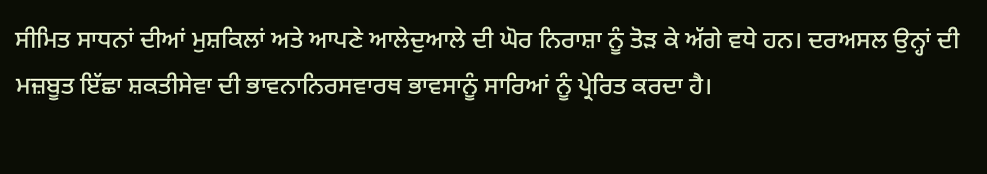ਸੀਮਿਤ ਸਾਧਨਾਂ ਦੀਆਂ ਮੁਸ਼ਕਿਲਾਂ ਅਤੇ ਆਪਣੇ ਆਲੇਦੁਆਲੇ ਦੀ ਘੋਰ ਨਿਰਾਸ਼ਾ ਨੂੰ ਤੋੜ ਕੇ ਅੱਗੇ ਵਧੇ ਹਨ। ਦਰਅਸਲ ਉਨ੍ਹਾਂ ਦੀ ਮਜ਼ਬੂਤ ਇੱਛਾ ਸ਼ਕਤੀਸੇਵਾ ਦੀ ਭਾਵਨਾਨਿਰਸਵਾਰਥ ਭਾਵਸਾਨੂੰ ਸਾਰਿਆਂ ਨੂੰ ਪ੍ਰੇਰਿਤ ਕਰਦਾ ਹੈ।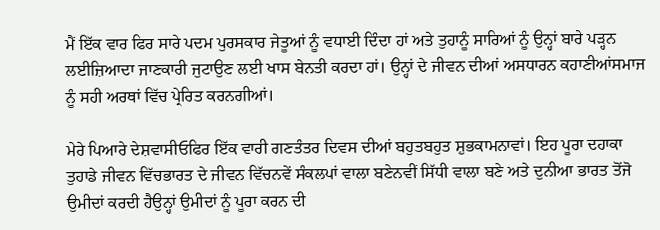ਮੈਂ ਇੱਕ ਵਾਰ ਫਿਰ ਸਾਰੇ ਪਦਮ ਪੁਰਸਕਾਰ ਜੇਤੂਆਂ ਨੂੰ ਵਧਾਈ ਦਿੰਦਾ ਹਾਂ ਅਤੇ ਤੁਹਾਨੂੰ ਸਾਰਿਆਂ ਨੂੰ ਉਨ੍ਹਾਂ ਬਾਰੇ ਪੜ੍ਹਨ ਲਈਜ਼ਿਆਦਾ ਜਾਣਕਾਰੀ ਜੁਟਾਉਣ ਲਈ ਖਾਸ ਬੇਨਤੀ ਕਰਦਾ ਹਾਂ। ਉਨ੍ਹਾਂ ਦੇ ਜੀਵਨ ਦੀਆਂ ਅਸਧਾਰਨ ਕਹਾਣੀਆਂਸਮਾਜ ਨੂੰ ਸਹੀ ਅਰਥਾਂ ਵਿੱਚ ਪ੍ਰੇਰਿਤ ਕਰਨਗੀਆਂ।

ਮੇਰੇ ਪਿਆਰੇ ਦੇਸ਼ਵਾਸੀਓਫਿਰ ਇੱਕ ਵਾਰੀ ਗਣਤੰਤਰ ਦਿਵਸ ਦੀਆਂ ਬਹੁਤਬਹੁਤ ਸ਼ੁਭਕਾਮਨਾਵਾਂ। ਇਹ ਪੂਰਾ ਦਹਾਕਾ ਤੁਹਾਡੇ ਜੀਵਨ ਵਿੱਚਭਾਰਤ ਦੇ ਜੀਵਨ ਵਿੱਚਨਵੇਂ ਸੰਕਲਪਾਂ ਵਾਲਾ ਬਣੇਨਵੀਂ ਸਿੱਧੀ ਵਾਲਾ ਬਣੇ ਅਤੇ ਦੁਨੀਆ ਭਾਰਤ ਤੋਂਜੋ ਉਮੀਦਾਂ ਕਰਦੀ ਹੈਉਨ੍ਹਾਂ ਉਮੀਦਾਂ ਨੂੰ ਪੂਰਾ ਕਰਨ ਦੀ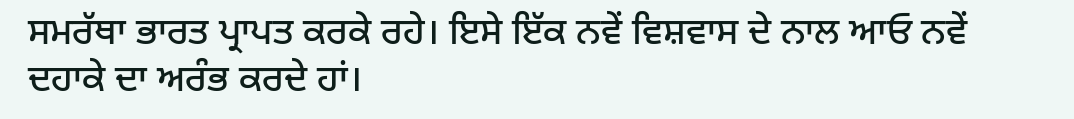ਸਮਰੱਥਾ ਭਾਰਤ ਪ੍ਰਾਪਤ ਕਰਕੇ ਰਹੇ। ਇਸੇ ਇੱਕ ਨਵੇਂ ਵਿਸ਼ਵਾਸ ਦੇ ਨਾਲ ਆਓ ਨਵੇਂ ਦਹਾਕੇ ਦਾ ਅਰੰਭ ਕਰਦੇ ਹਾਂ।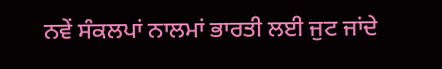ਨਵੇਂ ਸੰਕਲਪਾਂ ਨਾਲਮਾਂ ਭਾਰਤੀ ਲਈ ਜੁਟ ਜਾਂਦੇ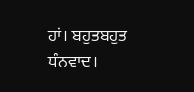ਹਾਂ। ਬਹੁਤਬਹੁਤ ਧੰਨਵਾਦ।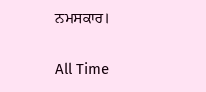ਨਮਸਕਾਰ।

All Time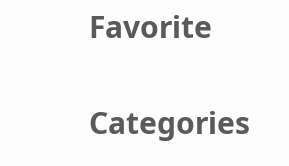Favorite

Categories